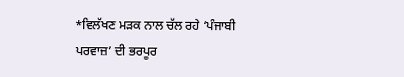*ਵਿਲੱਖਣ ਮੜਕ ਨਾਲ ਚੱਲ ਰਹੇ ‘ਪੰਜਾਬੀ ਪਰਵਾਜ਼’ ਦੀ ਭਰਪੂਰ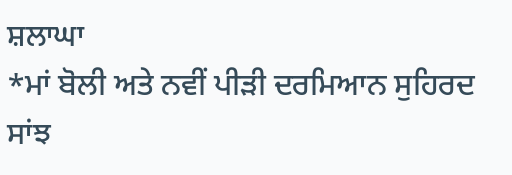ਸ਼ਲਾਘਾ
*ਮਾਂ ਬੋਲੀ ਅਤੇ ਨਵੀਂ ਪੀੜੀ ਦਰਮਿਆਨ ਸੁਹਿਰਦ ਸਾਂਝ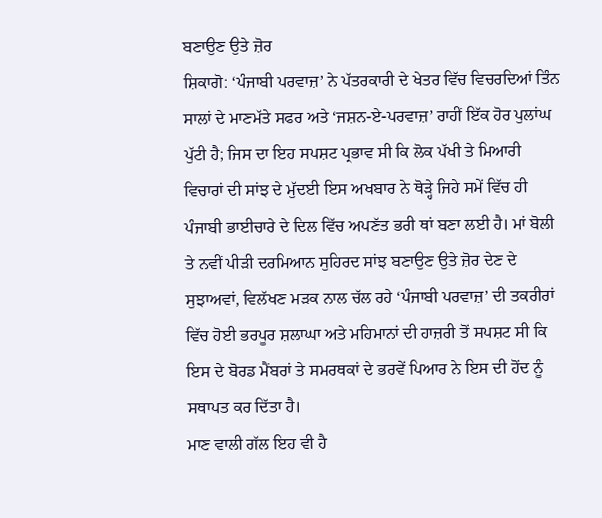ਬਣਾਉਣ ਉਤੇ ਜ਼ੋਰ
ਸ਼ਿਕਾਗੋ: ‘ਪੰਜਾਬੀ ਪਰਵਾਜ਼’ ਨੇ ਪੱਤਰਕਾਰੀ ਦੇ ਖੇਤਰ ਵਿੱਚ ਵਿਚਰਦਿਆਂ ਤਿੰਨ ਸਾਲਾਂ ਦੇ ਮਾਣਮੱਤੇ ਸਫਰ ਅਤੇ ‘ਜਸ਼ਨ-ਏ-ਪਰਵਾਜ਼’ ਰਾਹੀਂ ਇੱਕ ਹੋਰ ਪੁਲਾਂਘ ਪੁੱਟੀ ਹੈ; ਜਿਸ ਦਾ ਇਹ ਸਪਸ਼ਟ ਪ੍ਰਭਾਵ ਸੀ ਕਿ ਲੋਕ ਪੱਖੀ ਤੇ ਮਿਆਰੀ ਵਿਚਾਰਾਂ ਦੀ ਸਾਂਝ ਦੇ ਮੁੱਦਈ ਇਸ ਅਖਬਾਰ ਨੇ ਥੋੜ੍ਹੇ ਜਿਹੇ ਸਮੇਂ ਵਿੱਚ ਹੀ ਪੰਜਾਬੀ ਭਾਈਚਾਰੇ ਦੇ ਦਿਲ ਵਿੱਚ ਅਪਣੱਤ ਭਰੀ ਥਾਂ ਬਣਾ ਲਈ ਹੈ। ਮਾਂ ਬੋਲੀ ਤੇ ਨਵੀਂ ਪੀੜੀ ਦਰਮਿਆਨ ਸੁਹਿਰਦ ਸਾਂਝ ਬਣਾਉਣ ਉਤੇ ਜ਼ੋਰ ਦੇਣ ਦੇ ਸੁਝਾਅਵਾਂ, ਵਿਲੱਖਣ ਮੜਕ ਨਾਲ ਚੱਲ ਰਹੇ ‘ਪੰਜਾਬੀ ਪਰਵਾਜ਼’ ਦੀ ਤਕਰੀਰਾਂ ਵਿੱਚ ਹੋਈ ਭਰਪੂਰ ਸ਼ਲਾਘਾ ਅਤੇ ਮਹਿਮਾਨਾਂ ਦੀ ਹਾਜ਼ਰੀ ਤੋਂ ਸਪਸ਼ਟ ਸੀ ਕਿ ਇਸ ਦੇ ਬੋਰਡ ਮੈਂਬਰਾਂ ਤੇ ਸਮਰਥਕਾਂ ਦੇ ਭਰਵੇਂ ਪਿਆਰ ਨੇ ਇਸ ਦੀ ਹੋਂਦ ਨੂੰ ਸਥਾਪਤ ਕਰ ਦਿੱਤਾ ਹੈ।
ਮਾਣ ਵਾਲੀ ਗੱਲ ਇਹ ਵੀ ਹੈ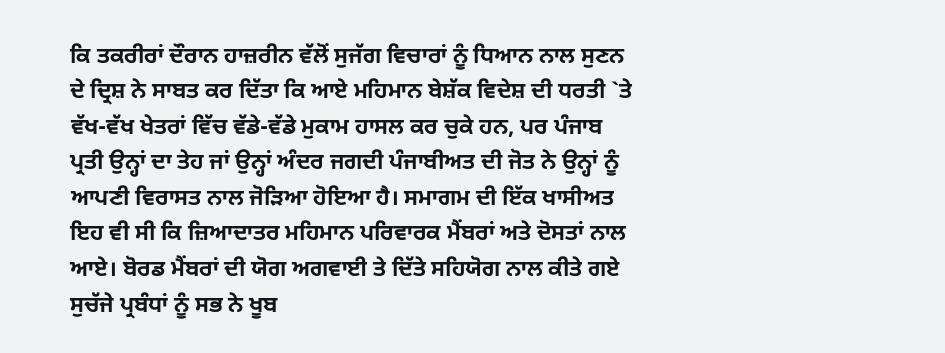ਕਿ ਤਕਰੀਰਾਂ ਦੌਰਾਨ ਹਾਜ਼ਰੀਨ ਵੱਲੋਂ ਸੁਜੱਗ ਵਿਚਾਰਾਂ ਨੂੰ ਧਿਆਨ ਨਾਲ ਸੁਣਨ ਦੇ ਦ੍ਰਿਸ਼ ਨੇ ਸਾਬਤ ਕਰ ਦਿੱਤਾ ਕਿ ਆਏ ਮਹਿਮਾਨ ਬੇਸ਼ੱਕ ਵਿਦੇਸ਼ ਦੀ ਧਰਤੀ `ਤੇ ਵੱਖ-ਵੱਖ ਖੇਤਰਾਂ ਵਿੱਚ ਵੱਡੇ-ਵੱਡੇ ਮੁਕਾਮ ਹਾਸਲ ਕਰ ਚੁਕੇ ਹਨ, ਪਰ ਪੰਜਾਬ ਪ੍ਰਤੀ ਉਨ੍ਹਾਂ ਦਾ ਤੇਹ ਜਾਂ ਉਨ੍ਹਾਂ ਅੰਦਰ ਜਗਦੀ ਪੰਜਾਬੀਅਤ ਦੀ ਜੋਤ ਨੇ ਉਨ੍ਹਾਂ ਨੂੰ ਆਪਣੀ ਵਿਰਾਸਤ ਨਾਲ ਜੋੜਿਆ ਹੋਇਆ ਹੈ। ਸਮਾਗਮ ਦੀ ਇੱਕ ਖਾਸੀਅਤ ਇਹ ਵੀ ਸੀ ਕਿ ਜ਼ਿਆਦਾਤਰ ਮਹਿਮਾਨ ਪਰਿਵਾਰਕ ਮੈਂਬਰਾਂ ਅਤੇ ਦੋਸਤਾਂ ਨਾਲ ਆਏ। ਬੋਰਡ ਮੈਂਬਰਾਂ ਦੀ ਯੋਗ ਅਗਵਾਈ ਤੇ ਦਿੱਤੇ ਸਹਿਯੋਗ ਨਾਲ ਕੀਤੇ ਗਏ ਸੁਚੱਜੇ ਪ੍ਰਬੰਧਾਂ ਨੂੰ ਸਭ ਨੇ ਖੂਬ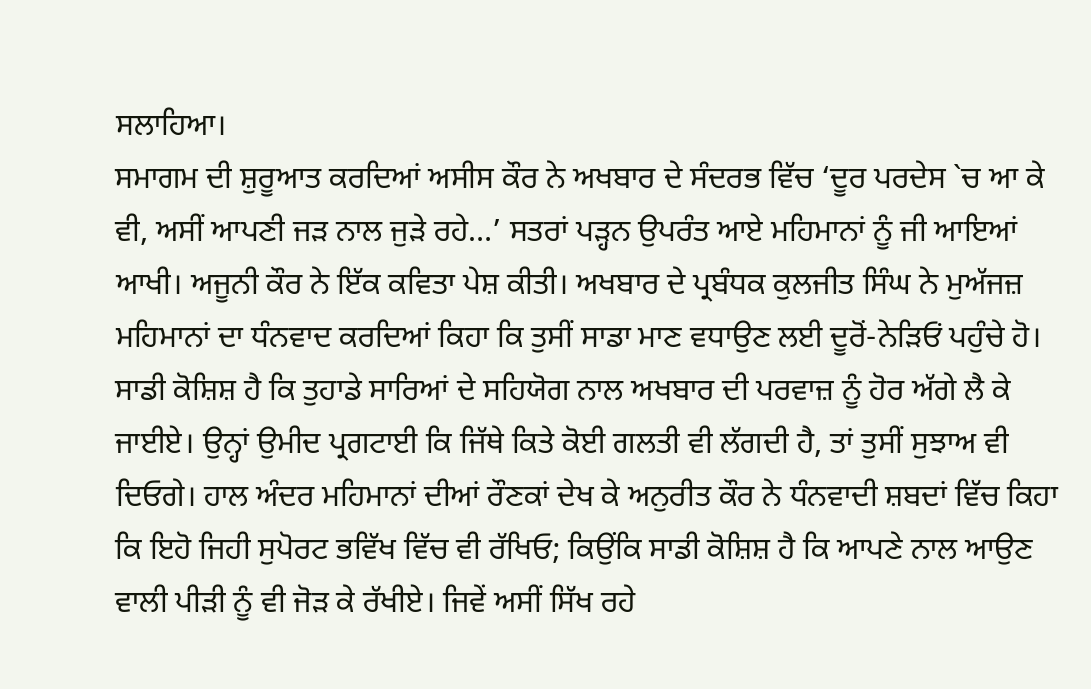ਸਲਾਹਿਆ।
ਸਮਾਗਮ ਦੀ ਸ਼ੁਰੂਆਤ ਕਰਦਿਆਂ ਅਸੀਸ ਕੌਰ ਨੇ ਅਖਬਾਰ ਦੇ ਸੰਦਰਭ ਵਿੱਚ ‘ਦੂਰ ਪਰਦੇਸ `ਚ ਆ ਕੇ ਵੀ, ਅਸੀਂ ਆਪਣੀ ਜੜ ਨਾਲ ਜੁੜੇ ਰਹੇ…’ ਸਤਰਾਂ ਪੜ੍ਹਨ ਉਪਰੰਤ ਆਏ ਮਹਿਮਾਨਾਂ ਨੂੰ ਜੀ ਆਇਆਂ ਆਖੀ। ਅਜੂਨੀ ਕੌਰ ਨੇ ਇੱਕ ਕਵਿਤਾ ਪੇਸ਼ ਕੀਤੀ। ਅਖਬਾਰ ਦੇ ਪ੍ਰਬੰਧਕ ਕੁਲਜੀਤ ਸਿੰਘ ਨੇ ਮੁਅੱਜਜ਼ ਮਹਿਮਾਨਾਂ ਦਾ ਧੰਨਵਾਦ ਕਰਦਿਆਂ ਕਿਹਾ ਕਿ ਤੁਸੀਂ ਸਾਡਾ ਮਾਣ ਵਧਾਉਣ ਲਈ ਦੂਰੋਂ-ਨੇੜਿਓਂ ਪਹੁੰਚੇ ਹੋ। ਸਾਡੀ ਕੋਸ਼ਿਸ਼ ਹੈ ਕਿ ਤੁਹਾਡੇ ਸਾਰਿਆਂ ਦੇ ਸਹਿਯੋਗ ਨਾਲ ਅਖਬਾਰ ਦੀ ਪਰਵਾਜ਼ ਨੂੰ ਹੋਰ ਅੱਗੇ ਲੈ ਕੇ ਜਾਈਏ। ਉਨ੍ਹਾਂ ਉਮੀਦ ਪ੍ਰਗਟਾਈ ਕਿ ਜਿੱਥੇ ਕਿਤੇ ਕੋਈ ਗਲਤੀ ਵੀ ਲੱਗਦੀ ਹੈ, ਤਾਂ ਤੁਸੀਂ ਸੁਝਾਅ ਵੀ ਦਿਓਗੇ। ਹਾਲ ਅੰਦਰ ਮਹਿਮਾਨਾਂ ਦੀਆਂ ਰੌਣਕਾਂ ਦੇਖ ਕੇ ਅਨੁਰੀਤ ਕੌਰ ਨੇ ਧੰਨਵਾਦੀ ਸ਼ਬਦਾਂ ਵਿੱਚ ਕਿਹਾ ਕਿ ਇਹੋ ਜਿਹੀ ਸੁਪੋਰਟ ਭਵਿੱਖ ਵਿੱਚ ਵੀ ਰੱਖਿਓ; ਕਿਉਂਕਿ ਸਾਡੀ ਕੋਸ਼ਿਸ਼ ਹੈ ਕਿ ਆਪਣੇ ਨਾਲ ਆਉਣ ਵਾਲੀ ਪੀੜੀ ਨੂੰ ਵੀ ਜੋੜ ਕੇ ਰੱਖੀਏ। ਜਿਵੇਂ ਅਸੀਂ ਸਿੱਖ ਰਹੇ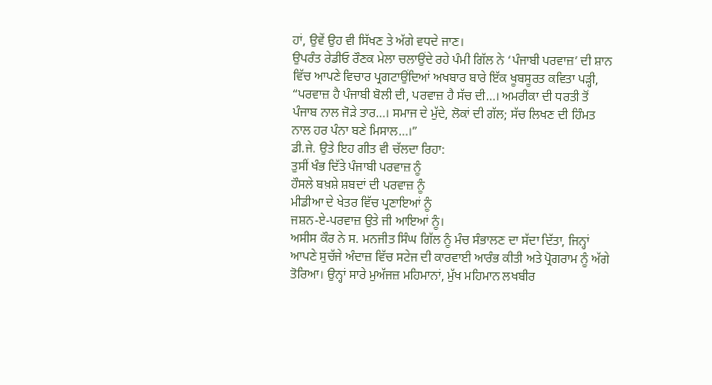ਹਾਂ, ਉਵੇਂ ਉਹ ਵੀ ਸਿੱਖਣ ਤੇ ਅੱਗੇ ਵਧਦੇ ਜਾਣ।
ਉਪਰੰਤ ਰੇਡੀਓ ਰੌਣਕ ਮੇਲਾ ਚਲਾਉਂਦੇ ਰਹੇ ਪੰਮੀ ਗਿੱਲ ਨੇ ‘ਪੰਜਾਬੀ ਪਰਵਾਜ਼’ ਦੀ ਸ਼ਾਨ ਵਿੱਚ ਆਪਣੇ ਵਿਚਾਰ ਪ੍ਰਗਟਾਉਂਦਿਆਂ ਅਖਬਾਰ ਬਾਰੇ ਇੱਕ ਖੂਬਸੂਰਤ ਕਵਿਤਾ ਪੜ੍ਹੀ, “ਪਰਵਾਜ਼ ਹੈ ਪੰਜਾਬੀ ਬੋਲੀ ਦੀ, ਪਰਵਾਜ਼ ਹੈ ਸੱਚ ਦੀ…। ਅਮਰੀਕਾ ਦੀ ਧਰਤੀ ਤੋਂ ਪੰਜਾਬ ਨਾਲ ਜੋੜੇ ਤਾਰ…। ਸਮਾਜ ਦੇ ਮੁੱਦੇ, ਲੋਕਾਂ ਦੀ ਗੱਲ; ਸੱਚ ਲਿਖਣ ਦੀ ਹਿੰਮਤ ਨਾਲ ਹਰ ਪੰਨਾ ਬਣੇ ਮਿਸਾਲ…।”
ਡੀ.ਜੇ. ਉਤੇ ਇਹ ਗੀਤ ਵੀ ਚੱਲਦਾ ਰਿਹਾ:
ਤੁਸੀਂ ਖੰਭ ਦਿੱਤੇ ਪੰਜਾਬੀ ਪਰਵਾਜ਼ ਨੂੰ
ਹੌਸਲੇ ਬਖ਼ਸ਼ੇ ਸ਼ਬਦਾਂ ਦੀ ਪਰਵਾਜ਼ ਨੂੰ
ਮੀਡੀਆ ਦੇ ਖੇਤਰ ਵਿੱਚ ਪ੍ਰਣਾਇਆਂ ਨੂੰ
ਜਸ਼ਨ-ਏ-ਪਰਵਾਜ਼ ਉਤੇ ਜੀ ਆਇਆਂ ਨੂੰ।
ਅਸੀਸ ਕੌਰ ਨੇ ਸ. ਮਨਜੀਤ ਸਿੰਘ ਗਿੱਲ ਨੂੰ ਮੰਚ ਸੰਭਾਲਣ ਦਾ ਸੱਦਾ ਦਿੱਤਾ, ਜਿਨ੍ਹਾਂ ਆਪਣੇ ਸੁਚੱਜੇ ਅੰਦਾਜ਼ ਵਿੱਚ ਸਟੇਜ ਦੀ ਕਾਰਵਾਈ ਆਰੰਭ ਕੀਤੀ ਅਤੇ ਪ੍ਰੋਗਰਾਮ ਨੂੰ ਅੱਗੇ ਤੋਰਿਆ। ਉਨ੍ਹਾਂ ਸਾਰੇ ਮੁਅੱਜਜ਼ ਮਹਿਮਾਨਾਂ, ਮੁੱਖ ਮਹਿਮਾਨ ਲਖਬੀਰ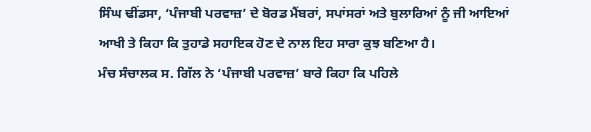ਸਿੰਘ ਢੀਂਡਸਾ, ‘ਪੰਜਾਬੀ ਪਰਵਾਜ਼’ ਦੇ ਬੋਰਡ ਮੈਂਬਰਾਂ, ਸਪਾਂਸਰਾਂ ਅਤੇ ਬੁਲਾਰਿਆਂ ਨੂੰ ਜੀ ਆਇਆਂ ਆਖੀ ਤੇ ਕਿਹਾ ਕਿ ਤੁਹਾਡੇ ਸਹਾਇਕ ਹੋਣ ਦੇ ਨਾਲ ਇਹ ਸਾਰਾ ਕੁਝ ਬਣਿਆ ਹੈ।
ਮੰਚ ਸੰਚਾਲਕ ਸ. ਗਿੱਲ ਨੇ ‘ਪੰਜਾਬੀ ਪਰਵਾਜ਼’ ਬਾਰੇ ਕਿਹਾ ਕਿ ਪਹਿਲੇ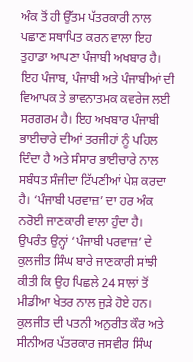ਅੰਕ ਤੋਂ ਹੀ ਉੱਤਮ ਪੱਤਰਕਾਰੀ ਨਾਲ ਪਛਾਣ ਸਥਾਪਿਤ ਕਰਨ ਵਾਲਾ ਇਹ ਤੁਹਾਡਾ ਆਪਣਾ ਪੰਜਾਬੀ ਅਖਬਾਰ ਹੈ। ਇਹ ਪੰਜਾਬ, ਪੰਜਾਬੀ ਅਤੇ ਪੰਜਾਬੀਆਂ ਦੀ ਵਿਆਪਕ ਤੇ ਭਾਵਨਾਤਮਕ ਕਵਰੇਜ ਲਈ ਸਰਗਰਮ ਹੈ। ਇਹ ਅਖਬਾਰ ਪੰਜਾਬੀ ਭਾਈਚਾਰੇ ਦੀਆਂ ਤਰਜੀਹਾਂ ਨੂੰ ਪਹਿਲ ਦਿੰਦਾ ਹੈ ਅਤੇ ਸੰਸਾਰ ਭਾਈਚਾਰੇ ਨਾਲ ਸਬੰਧਤ ਸੰਜੀਦਾ ਟਿੱਪਣੀਆਂ ਪੇਸ਼ ਕਰਦਾ ਹੈ। ‘ਪੰਜਾਬੀ ਪਰਵਾਜ਼’ ਦਾ ਹਰ ਅੰਕ ਨਰੋਈ ਜਾਣਕਾਰੀ ਵਾਲਾ ਹੁੰਦਾ ਹੈ। ਉਪਰੰਤ ਉਨ੍ਹਾਂ ‘ਪੰਜਾਬੀ ਪਰਵਾਜ਼’ ਦੇ ਕੁਲਜੀਤ ਸਿੰਘ ਬਾਰੇ ਜਾਣਕਾਰੀ ਸਾਂਝੀ ਕੀਤੀ ਕਿ ਉਹ ਪਿਛਲੇ 24 ਸਾਲਾਂ ਤੋਂ ਮੀਡੀਆ ਖੇਤਰ ਨਾਲ ਜੁੜੇ ਹੋਏ ਹਨ। ਕੁਲਜੀਤ ਦੀ ਪਤਨੀ ਅਨੁਰੀਤ ਕੌਰ ਅਤੇ ਸੀਨੀਅਰ ਪੱਤਰਕਾਰ ਜਸਵੀਰ ਸਿੰਘ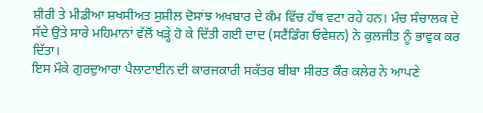ਸ਼ੀਰੀ ਤੇ ਮੀਡੀਆ ਸ਼ਖਸੀਅਤ ਸੁਸ਼ੀਲ ਦੋਸਾਂਝ ਅਖਬਾਰ ਦੇ ਕੰਮ ਵਿੱਚ ਹੱਥ ਵਟਾ ਰਹੇ ਹਨ। ਮੰਚ ਸੰਚਾਲਕ ਦੇ ਸੱਦੇ ਉਤੇ ਸਾਰੇ ਮਹਿਮਾਨਾਂ ਵੱਲੋਂ ਖੜ੍ਹੇ ਹੋ ਕੇ ਦਿੱਤੀ ਗਈ ਦਾਦ (ਸਟੈਂਡਿੰਗ ਓਵੇਸ਼ਨ) ਨੇ ਕੁਲਜੀਤ ਨੂੰ ਭਾਵੁਕ ਕਰ ਦਿੱਤਾ।
ਇਸ ਮੌਕੇ ਗੁਰਦੁਆਰਾ ਪੈਲਾਟਾਈਨ ਦੀ ਕਾਰਜਕਾਰੀ ਸਕੱਤਰ ਬੀਬਾ ਸੀਰਤ ਕੌਰ ਕਲੇਰ ਨੇ ਆਪਣੇ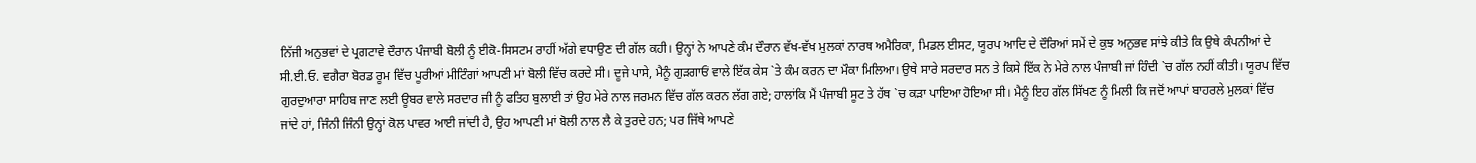ਨਿੱਜੀ ਅਨੁਭਵਾਂ ਦੇ ਪ੍ਰਗਟਾਵੇ ਦੌਰਾਨ ਪੰਜਾਬੀ ਬੋਲੀ ਨੂੰ ਈਕੋ-ਸਿਸਟਮ ਰਾਹੀਂ ਅੱਗੇ ਵਧਾਉਣ ਦੀ ਗੱਲ ਕਹੀ। ਉਨ੍ਹਾਂ ਨੇ ਆਪਣੇ ਕੰਮ ਦੌਰਾਨ ਵੱਖ-ਵੱਖ ਮੁਲਕਾਂ ਨਾਰਥ ਅਮੈਰਿਕਾ, ਮਿਡਲ ਈਸਟ, ਯੂਰਪ ਆਦਿ ਦੇ ਦੌਰਿਆਂ ਸਮੇਂ ਦੇ ਕੁਝ ਅਨੁਭਵ ਸਾਂਝੇ ਕੀਤੇ ਕਿ ਉਥੇ ਕੰਪਨੀਆਂ ਦੇ ਸੀ.ਈ.ਓ. ਵਗੈਰਾ ਬੋਰਡ ਰੂਮ ਵਿੱਚ ਪੂਰੀਆਂ ਮੀਟਿੰਗਾਂ ਆਪਣੀ ਮਾਂ ਬੋਲੀ ਵਿੱਚ ਕਰਦੇ ਸੀ। ਦੂਜੇ ਪਾਸੇ, ਮੈਨੂੰ ਗੁੜਗਾਓਂ ਵਾਲੇ ਇੱਕ ਕੇਸ `ਤੇ ਕੰਮ ਕਰਨ ਦਾ ਮੌਕਾ ਮਿਲਿਆ। ਉਥੇ ਸਾਰੇ ਸਰਦਾਰ ਸਨ ਤੇ ਕਿਸੇ ਇੱਕ ਨੇ ਮੇਰੇ ਨਾਲ ਪੰਜਾਬੀ ਜਾਂ ਹਿੰਦੀ `ਚ ਗੱਲ ਨਹੀਂ ਕੀਤੀ। ਯੂਰਪ ਵਿੱਚ ਗੁਰਦੁਆਰਾ ਸਾਹਿਬ ਜਾਣ ਲਈ ਊਬਰ ਵਾਲੇ ਸਰਦਾਰ ਜੀ ਨੂੰ ਫਤਿਹ ਬੁਲਾਈ ਤਾਂ ਉਹ ਮੇਰੇ ਨਾਲ ਜਰਮਨ ਵਿੱਚ ਗੱਲ ਕਰਨ ਲੱਗ ਗਏ; ਹਾਲਾਂਕਿ ਮੈਂ ਪੰਜਾਬੀ ਸੂਟ ਤੇ ਹੱਥ `ਚ ਕੜਾ ਪਾਇਆ ਹੋਇਆ ਸੀ। ਮੈਨੂੰ ਇਹ ਗੱਲ ਸਿੱਖਣ ਨੂੰ ਮਿਲੀ ਕਿ ਜਦੋਂ ਆਪਾਂ ਬਾਹਰਲੇ ਮੁਲਕਾਂ ਵਿੱਚ ਜਾਂਦੇ ਹਾਂ, ਜਿੰਨੀ ਜਿੰਨੀ ਉਨ੍ਹਾਂ ਕੋਲ ਪਾਵਰ ਆਈ ਜਾਂਦੀ ਹੈ, ਉਹ ਆਪਣੀ ਮਾਂ ਬੋਲੀ ਨਾਲ ਲੈ ਕੇ ਤੁਰਦੇ ਹਨ; ਪਰ ਜਿੱਥੇ ਆਪਣੇ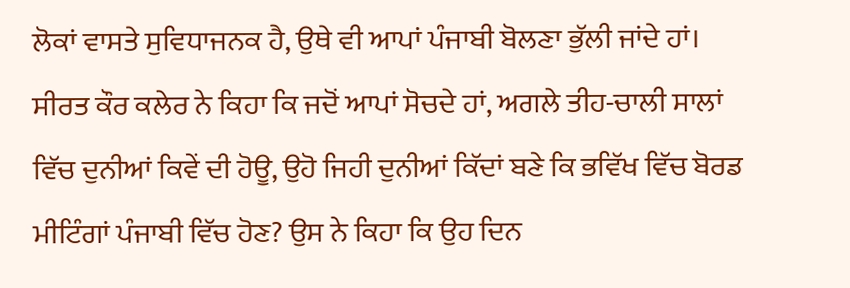ਲੋਕਾਂ ਵਾਸਤੇ ਸੁਵਿਧਾਜਨਕ ਹੈ, ਉਥੇ ਵੀ ਆਪਾਂ ਪੰਜਾਬੀ ਬੋਲਣਾ ਭੁੱਲੀ ਜਾਂਦੇ ਹਾਂ।
ਸੀਰਤ ਕੌਰ ਕਲੇਰ ਨੇ ਕਿਹਾ ਕਿ ਜਦੋਂ ਆਪਾਂ ਸੋਚਦੇ ਹਾਂ, ਅਗਲੇ ਤੀਹ-ਚਾਲੀ ਸਾਲਾਂ ਵਿੱਚ ਦੁਨੀਆਂ ਕਿਵੇਂ ਦੀ ਹੋਊ, ਉਹੋ ਜਿਹੀ ਦੁਨੀਆਂ ਕਿੱਦਾਂ ਬਣੇ ਕਿ ਭਵਿੱਖ ਵਿੱਚ ਬੋਰਡ ਮੀਟਿੰਗਾਂ ਪੰਜਾਬੀ ਵਿੱਚ ਹੋਣ? ਉਸ ਨੇ ਕਿਹਾ ਕਿ ਉਹ ਦਿਨ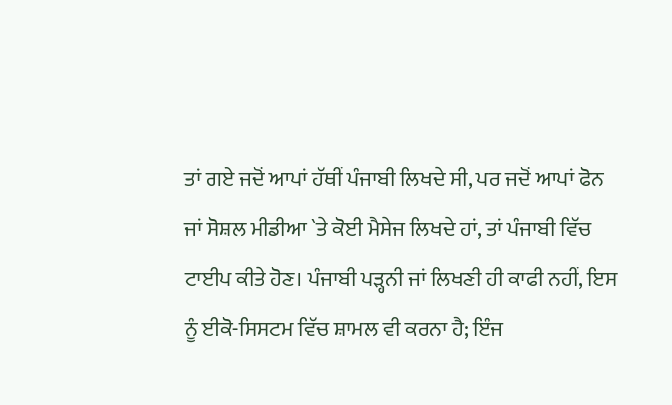ਤਾਂ ਗਏ ਜਦੋਂ ਆਪਾਂ ਹੱਥੀਂ ਪੰਜਾਬੀ ਲਿਖਦੇ ਸੀ, ਪਰ ਜਦੋਂ ਆਪਾਂ ਫੋਨ ਜਾਂ ਸੋਸ਼ਲ ਮੀਡੀਆ `ਤੇ ਕੋਈ ਮੈਸੇਜ ਲਿਖਦੇ ਹਾਂ, ਤਾਂ ਪੰਜਾਬੀ ਵਿੱਚ ਟਾਈਪ ਕੀਤੇ ਹੋਣ। ਪੰਜਾਬੀ ਪੜ੍ਹਨੀ ਜਾਂ ਲਿਖਣੀ ਹੀ ਕਾਫੀ ਨਹੀਂ, ਇਸ ਨੂੰ ਈਕੋ-ਸਿਸਟਮ ਵਿੱਚ ਸ਼ਾਮਲ ਵੀ ਕਰਨਾ ਹੈ; ਇੰਜ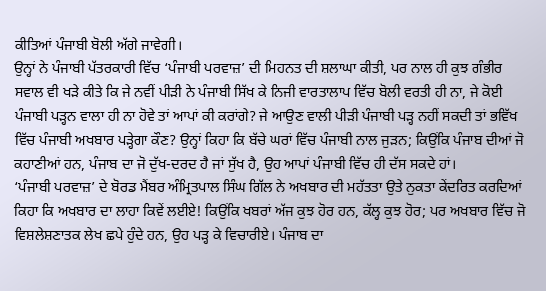ਕੀਤਿਆਂ ਪੰਜਾਬੀ ਬੋਲੀ ਅੱਗੇ ਜਾਵੇਗੀ।
ਉਨ੍ਹਾਂ ਨੇ ਪੰਜਾਬੀ ਪੱਤਰਕਾਰੀ ਵਿੱਚ ‘ਪੰਜਾਬੀ ਪਰਵਾਜ਼’ ਦੀ ਮਿਹਨਤ ਦੀ ਸ਼ਲਾਘਾ ਕੀਤੀ, ਪਰ ਨਾਲ ਹੀ ਕੁਝ ਗੰਭੀਰ ਸਵਾਲ ਵੀ ਖੜੇ ਕੀਤੇ ਕਿ ਜੇ ਨਵੀਂ ਪੀੜੀ ਨੇ ਪੰਜਾਬੀ ਸਿੱਖ ਕੇ ਨਿਜੀ ਵਾਰਤਾਲਾਪ ਵਿੱਚ ਬੋਲੀ ਵਰਤੀ ਹੀ ਨਾ, ਜੇ ਕੋਈ ਪੰਜਾਬੀ ਪੜ੍ਹਨ ਵਾਲਾ ਹੀ ਨਾ ਹੋਵੇ ਤਾਂ ਆਪਾਂ ਕੀ ਕਰਾਂਗੇ? ਜੇ ਆਉਣ ਵਾਲੀ ਪੀੜੀ ਪੰਜਾਬੀ ਪੜ੍ਹ ਨਹੀਂ ਸਕਦੀ ਤਾਂ ਭਵਿੱਖ ਵਿੱਚ ਪੰਜਾਬੀ ਅਖਬਾਰ ਪੜ੍ਹੇਗਾ ਕੌਣ? ਉਨ੍ਹਾਂ ਕਿਹਾ ਕਿ ਬੱਚੇ ਘਰਾਂ ਵਿੱਚ ਪੰਜਾਬੀ ਨਾਲ ਜੁੜਨ; ਕਿਉਂਕਿ ਪੰਜਾਬ ਦੀਆਂ ਜੋ ਕਹਾਣੀਆਂ ਹਨ, ਪੰਜਾਬ ਦਾ ਜੋ ਦੁੱਖ-ਦਰਦ ਹੈ ਜਾਂ ਸੁੱਖ ਹੈ, ਉਹ ਆਪਾਂ ਪੰਜਾਬੀ ਵਿੱਚ ਹੀ ਦੱਸ ਸਕਦੇ ਹਾਂ।
‘ਪੰਜਾਬੀ ਪਰਵਾਜ਼’ ਦੇ ਬੋਰਡ ਮੈਂਬਰ ਅੰਮ੍ਰਿਤਪਾਲ ਸਿੰਘ ਗਿੱਲ ਨੇ ਅਖਬਾਰ ਦੀ ਮਹੱਤਤਾ ਉਤੇ ਨੁਕਤਾ ਕੇਂਦਰਿਤ ਕਰਦਿਆਂ ਕਿਹਾ ਕਿ ਅਖਬਾਰ ਦਾ ਲਾਹਾ ਕਿਵੇਂ ਲਈਏ! ਕਿਉਂਕਿ ਖਬਰਾਂ ਅੱਜ ਕੁਝ ਹੋਰ ਹਨ, ਕੱਲ੍ਹ ਕੁਝ ਹੋਰ; ਪਰ ਅਖਬਾਰ ਵਿੱਚ ਜੋ ਵਿਸ਼ਲੇਸ਼ਣਾਤਕ ਲੇਖ ਛਪੇ ਹੁੰਦੇ ਹਨ, ਉਹ ਪੜ੍ਹ ਕੇ ਵਿਚਾਰੀਏ। ਪੰਜਾਬ ਦਾ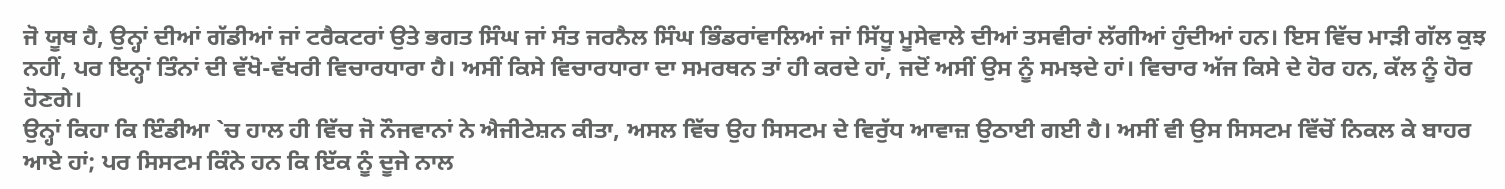ਜੋ ਯੂਥ ਹੈ, ਉਨ੍ਹਾਂ ਦੀਆਂ ਗੱਡੀਆਂ ਜਾਂ ਟਰੈਕਟਰਾਂ ਉਤੇ ਭਗਤ ਸਿੰਘ ਜਾਂ ਸੰਤ ਜਰਨੈਲ ਸਿੰਘ ਭਿੰਡਰਾਂਵਾਲਿਆਂ ਜਾਂ ਸਿੱਧੂ ਮੂਸੇਵਾਲੇ ਦੀਆਂ ਤਸਵੀਰਾਂ ਲੱਗੀਆਂ ਹੁੰਦੀਆਂ ਹਨ। ਇਸ ਵਿੱਚ ਮਾੜੀ ਗੱਲ ਕੁਝ ਨਹੀਂ, ਪਰ ਇਨ੍ਹਾਂ ਤਿੰਨਾਂ ਦੀ ਵੱਖੋ-ਵੱਖਰੀ ਵਿਚਾਰਧਾਰਾ ਹੈ। ਅਸੀਂ ਕਿਸੇ ਵਿਚਾਰਧਾਰਾ ਦਾ ਸਮਰਥਨ ਤਾਂ ਹੀ ਕਰਦੇ ਹਾਂ, ਜਦੋਂ ਅਸੀਂ ਉਸ ਨੂੰ ਸਮਝਦੇ ਹਾਂ। ਵਿਚਾਰ ਅੱਜ ਕਿਸੇ ਦੇ ਹੋਰ ਹਨ, ਕੱਲ ਨੂੰ ਹੋਰ ਹੋਣਗੇ।
ਉਨ੍ਹਾਂ ਕਿਹਾ ਕਿ ਇੰਡੀਆ `ਚ ਹਾਲ ਹੀ ਵਿੱਚ ਜੋ ਨੌਜਵਾਨਾਂ ਨੇ ਐਜੀਟੇਸ਼ਨ ਕੀਤਾ, ਅਸਲ ਵਿੱਚ ਉਹ ਸਿਸਟਮ ਦੇ ਵਿਰੁੱਧ ਆਵਾਜ਼ ਉਠਾਈ ਗਈ ਹੈ। ਅਸੀਂ ਵੀ ਉਸ ਸਿਸਟਮ ਵਿੱਚੋਂ ਨਿਕਲ ਕੇ ਬਾਹਰ ਆਏ ਹਾਂ; ਪਰ ਸਿਸਟਮ ਕਿੰਨੇ ਹਨ ਕਿ ਇੱਕ ਨੂੰ ਦੂਜੇ ਨਾਲ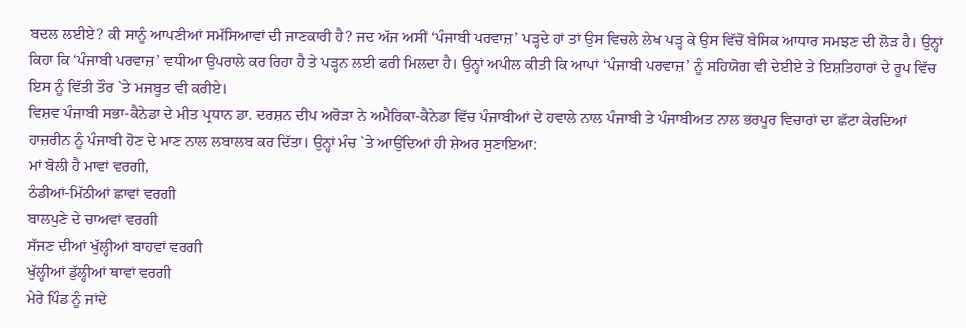ਬਦਲ ਲਈਏ? ਕੀ ਸਾਨੂੰ ਆਪਣੀਆਂ ਸਮੱਸਿਆਵਾਂ ਦੀ ਜਾਣਕਾਰੀ ਹੈ? ਜਦ ਅੱਜ ਅਸੀਂ ‘ਪੰਜਾਬੀ ਪਰਵਾਜ਼’ ਪੜ੍ਹਦੇ ਹਾਂ ਤਾਂ ਉਸ ਵਿਚਲੇ ਲੇਖ ਪੜ੍ਹ ਕੇ ਉਸ ਵਿੱਚੋਂ ਬੇਸਿਕ ਆਧਾਰ ਸਮਝਣ ਦੀ ਲੋੜ ਹੈ। ਉਨ੍ਹਾਂ ਕਿਹਾ ਕਿ ‘ਪੰਜਾਬੀ ਪਰਵਾਜ਼’ ਵਧੀਆ ਉਪਰਾਲੇ ਕਰ ਰਿਹਾ ਹੈ ਤੇ ਪੜ੍ਹਨ ਲਈ ਫਰੀ ਮਿਲਦਾ ਹੈ। ਉਨ੍ਹਾਂ ਅਪੀਲ ਕੀਤੀ ਕਿ ਆਪਾਂ ‘ਪੰਜਾਬੀ ਪਰਵਾਜ਼’ ਨੂੰ ਸਹਿਯੋਗ ਵੀ ਦੇਈਏ ਤੇ ਇਸ਼ਤਿਹਾਰਾਂ ਦੇ ਰੂਪ ਵਿੱਚ ਇਸ ਨੂੰ ਵਿੱਤੀ ਤੌਰ `ਤੇ ਮਜਬੂਤ ਵੀ ਕਰੀਏ।
ਵਿਸ਼ਵ ਪੰਜਾਬੀ ਸਭਾ-ਕੈਨੇਡਾ ਦੇ ਮੀਤ ਪ੍ਰਧਾਨ ਡਾ. ਦਰਸ਼ਨ ਦੀਪ ਅਰੋੜਾ ਨੇ ਅਮੈਰਿਕਾ-ਕੈਨੇਡਾ ਵਿੱਚ ਪੰਜਾਬੀਆਂ ਦੇ ਹਵਾਲੇ ਨਾਲ ਪੰਜਾਬੀ ਤੇ ਪੰਜਾਬੀਅਤ ਨਾਲ ਭਰਪੂਰ ਵਿਚਾਰਾਂ ਦਾ ਛੱਟਾ ਕੇਰਦਿਆਂ ਹਾਜ਼ਰੀਨ ਨੂੰ ਪੰਜਾਬੀ ਹੋਣ ਦੇ ਮਾਣ ਨਾਲ ਲਬਾਲਬ ਕਰ ਦਿੱਤਾ। ਉਨ੍ਹਾਂ ਮੰਚ `ਤੇ ਆਉਂਦਿਆਂ ਹੀ ਸ਼ੇਅਰ ਸੁਣਾਇਆ:
ਮਾਂ ਬੋਲੀ ਹੈ ਮਾਵਾਂ ਵਰਗੀ,
ਠੰਡੀਆਂ-ਮਿੱਠੀਆਂ ਛਾਵਾਂ ਵਰਗੀ
ਬਾਲਪੁਣੇ ਦੇ ਚਾਅਵਾਂ ਵਰਗੀ
ਸੱਜਣ ਦੀਆਂ ਖੁੱਲ੍ਹੀਆਂ ਬਾਹਵਾਂ ਵਰਗੀ
ਖੁੱਲ੍ਹੀਆਂ ਡੁੱਲ੍ਹੀਆਂ ਥਾਵਾਂ ਵਰਗੀ
ਮੇਰੇ ਪਿੰਡ ਨੂੰ ਜਾਂਦੇ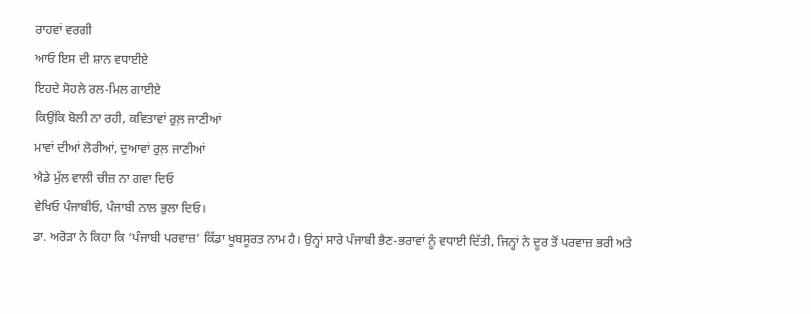ਰਾਹਵਾਂ ਵਰਗੀ
ਆਓ ਇਸ ਦੀ ਸ਼ਾਨ ਵਧਾਈਏ
ਇਹਦੇ ਸੋਹਲੇ ਰਲ-ਮਿਲ ਗਾਈਏ
ਕਿਉਂਕਿ ਬੋਲੀ ਨਾ ਰਹੀ, ਕਵਿਤਾਵਾਂ ਰੁਲ਼ ਜਾਣੀਆਂ
ਮਾਵਾਂ ਦੀਆਂ ਲੋਰੀਆਂ, ਦੁਆਵਾਂ ਰੁਲ਼ ਜਾਣੀਆਂ
ਐਡੇ ਮੁੱਲ ਵਾਲੀ ਚੀਜ਼ ਨਾ ਗਵਾ ਦਿਓ
ਵੇਖਿਓ ਪੰਜਾਬੀਓ, ਪੰਜਾਬੀ ਨਾਲ ਭੁਲਾ ਦਿਓ।
ਡਾ. ਅਰੋੜਾ ਨੇ ਕਿਹਾ ਕਿ ‘ਪੰਜਾਬੀ ਪਰਵਾਜ਼’ ਕਿੱਡਾ ਖੂਬਸੂਰਤ ਨਾਮ ਹੈ। ਉਨ੍ਹਾਂ ਸਾਰੇ ਪੰਜਾਬੀ ਭੈਣ-ਭਰਾਵਾਂ ਨੂੰ ਵਧਾਈ ਦਿੱਤੀ, ਜਿਨ੍ਹਾਂ ਨੇ ਦੂਰ ਤੋਂ ਪਰਵਾਜ਼ ਭਰੀ ਅਤੇ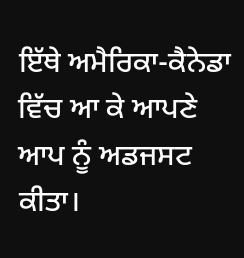ਇੱਥੇ ਅਮੈਰਿਕਾ-ਕੈਨੇਡਾ ਵਿੱਚ ਆ ਕੇ ਆਪਣੇ ਆਪ ਨੂੰ ਅਡਜਸਟ ਕੀਤਾ।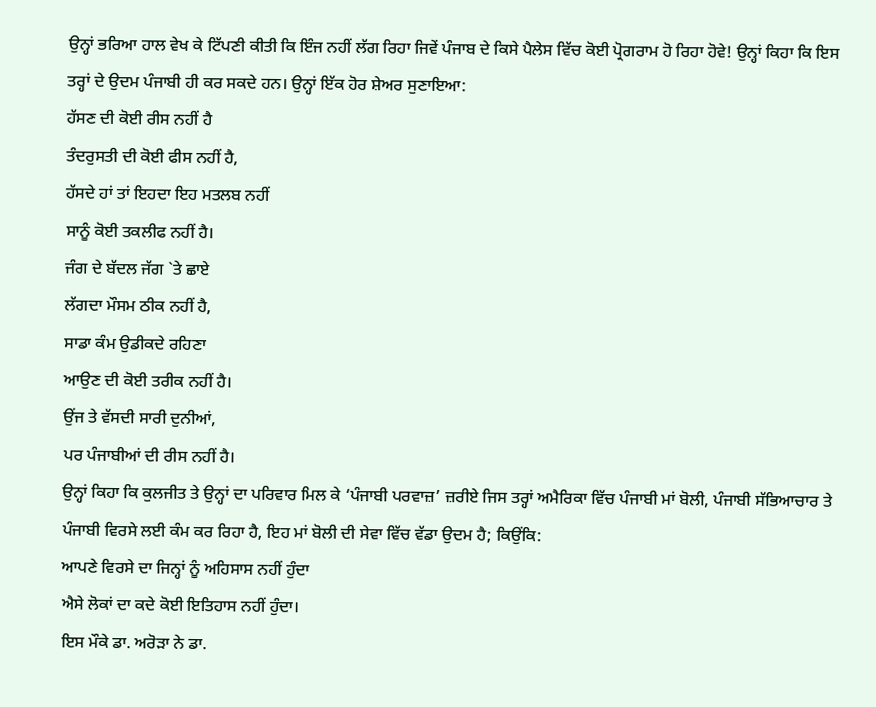ਉਨ੍ਹਾਂ ਭਰਿਆ ਹਾਲ ਵੇਖ ਕੇ ਟਿੱਪਣੀ ਕੀਤੀ ਕਿ ਇੰਜ ਨਹੀਂ ਲੱਗ ਰਿਹਾ ਜਿਵੇਂ ਪੰਜਾਬ ਦੇ ਕਿਸੇ ਪੈਲੇਸ ਵਿੱਚ ਕੋਈ ਪ੍ਰੋਗਰਾਮ ਹੋ ਰਿਹਾ ਹੋਵੇ! ਉਨ੍ਹਾਂ ਕਿਹਾ ਕਿ ਇਸ ਤਰ੍ਹਾਂ ਦੇ ਉਦਮ ਪੰਜਾਬੀ ਹੀ ਕਰ ਸਕਦੇ ਹਨ। ਉਨ੍ਹਾਂ ਇੱਕ ਹੋਰ ਸ਼ੇਅਰ ਸੁਣਾਇਆ:
ਹੱਸਣ ਦੀ ਕੋਈ ਰੀਸ ਨਹੀਂ ਹੈ
ਤੰਦਰੁਸਤੀ ਦੀ ਕੋਈ ਫੀਸ ਨਹੀਂ ਹੈ,
ਹੱਸਦੇ ਹਾਂ ਤਾਂ ਇਹਦਾ ਇਹ ਮਤਲਬ ਨਹੀਂ
ਸਾਨੂੰ ਕੋਈ ਤਕਲੀਫ ਨਹੀਂ ਹੈ।
ਜੰਗ ਦੇ ਬੱਦਲ ਜੱਗ `ਤੇ ਛਾਏ
ਲੱਗਦਾ ਮੌਸਮ ਠੀਕ ਨਹੀਂ ਹੈ,
ਸਾਡਾ ਕੰਮ ਉਡੀਕਦੇ ਰਹਿਣਾ
ਆਉਣ ਦੀ ਕੋਈ ਤਰੀਕ ਨਹੀਂ ਹੈ।
ਉਂਜ ਤੇ ਵੱਸਦੀ ਸਾਰੀ ਦੁਨੀਆਂ,
ਪਰ ਪੰਜਾਬੀਆਂ ਦੀ ਰੀਸ ਨਹੀਂ ਹੈ।
ਉਨ੍ਹਾਂ ਕਿਹਾ ਕਿ ਕੁਲਜੀਤ ਤੇ ਉਨ੍ਹਾਂ ਦਾ ਪਰਿਵਾਰ ਮਿਲ ਕੇ ‘ਪੰਜਾਬੀ ਪਰਵਾਜ਼’ ਜ਼ਰੀਏ ਜਿਸ ਤਰ੍ਹਾਂ ਅਮੈਰਿਕਾ ਵਿੱਚ ਪੰਜਾਬੀ ਮਾਂ ਬੋਲੀ, ਪੰਜਾਬੀ ਸੱਭਿਆਚਾਰ ਤੇ ਪੰਜਾਬੀ ਵਿਰਸੇ ਲਈ ਕੰਮ ਕਰ ਰਿਹਾ ਹੈ, ਇਹ ਮਾਂ ਬੋਲੀ ਦੀ ਸੇਵਾ ਵਿੱਚ ਵੱਡਾ ਉਦਮ ਹੈ; ਕਿਉਂਕਿ:
ਆਪਣੇ ਵਿਰਸੇ ਦਾ ਜਿਨ੍ਹਾਂ ਨੂੰ ਅਹਿਸਾਸ ਨਹੀਂ ਹੁੰਦਾ
ਐਸੇ ਲੋਕਾਂ ਦਾ ਕਦੇ ਕੋਈ ਇਤਿਹਾਸ ਨਹੀਂ ਹੁੰਦਾ।
ਇਸ ਮੌਕੇ ਡਾ. ਅਰੋੜਾ ਨੇ ਡਾ.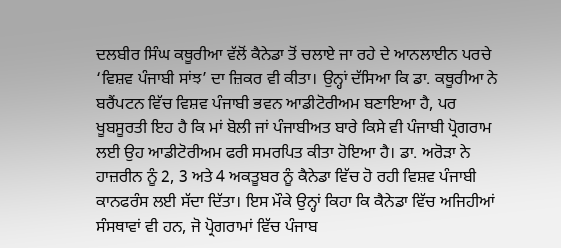ਦਲਬੀਰ ਸਿੰਘ ਕਥੂਰੀਆ ਵੱਲੋਂ ਕੈਨੇਡਾ ਤੋਂ ਚਲਾਏ ਜਾ ਰਹੇ ਦੇ ਆਨਲਾਈਨ ਪਰਚੇ ‘ਵਿਸ਼ਵ ਪੰਜਾਬੀ ਸਾਂਝ’ ਦਾ ਜ਼ਿਕਰ ਵੀ ਕੀਤਾ। ਉਨ੍ਹਾਂ ਦੱਸਿਆ ਕਿ ਡਾ. ਕਥੂਰੀਆ ਨੇ ਬਰੈਂਪਟਨ ਵਿੱਚ ਵਿਸ਼ਵ ਪੰਜਾਬੀ ਭਵਨ ਆਡੀਟੋਰੀਅਮ ਬਣਾਇਆ ਹੈ, ਪਰ ਖੂਬਸੂਰਤੀ ਇਹ ਹੈ ਕਿ ਮਾਂ ਬੋਲੀ ਜਾਂ ਪੰਜਾਬੀਅਤ ਬਾਰੇ ਕਿਸੇ ਵੀ ਪੰਜਾਬੀ ਪ੍ਰੋਗਰਾਮ ਲਈ ਉਹ ਆਡੀਟੋਰੀਅਮ ਫਰੀ ਸਮਰਪਿਤ ਕੀਤਾ ਹੋਇਆ ਹੈ। ਡਾ. ਅਰੋੜਾ ਨੇ ਹਾਜ਼ਰੀਨ ਨੂੰ 2, 3 ਅਤੇ 4 ਅਕਤੂਬਰ ਨੂੰ ਕੈਨੇਡਾ ਵਿੱਚ ਹੋ ਰਹੀ ਵਿਸ਼ਵ ਪੰਜਾਬੀ ਕਾਨਫਰੰਸ ਲਈ ਸੱਦਾ ਦਿੱਤਾ। ਇਸ ਮੌਕੇ ਉਨ੍ਹਾਂ ਕਿਹਾ ਕਿ ਕੈਨੇਡਾ ਵਿੱਚ ਅਜਿਹੀਆਂ ਸੰਸਥਾਵਾਂ ਵੀ ਹਨ, ਜੋ ਪ੍ਰੋਗਰਾਮਾਂ ਵਿੱਚ ਪੰਜਾਬ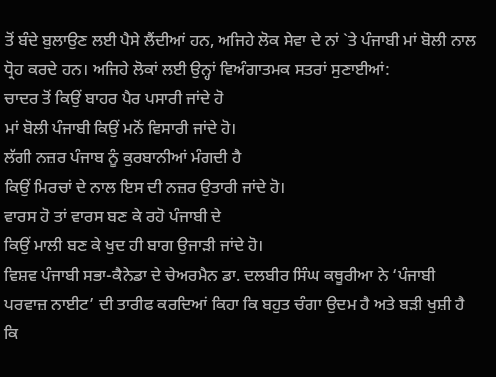ਤੋਂ ਬੰਦੇ ਬੁਲਾਉਣ ਲਈ ਪੈਸੇ ਲੈਂਦੀਆਂ ਹਨ, ਅਜਿਹੇ ਲੋਕ ਸੇਵਾ ਦੇ ਨਾਂ `ਤੇ ਪੰਜਾਬੀ ਮਾਂ ਬੋਲੀ ਨਾਲ ਧ੍ਰੋਹ ਕਰਦੇ ਹਨ। ਅਜਿਹੇ ਲੋਕਾਂ ਲਈ ਉਨ੍ਹਾਂ ਵਿਅੰਗਾਤਮਕ ਸਤਰਾਂ ਸੁਣਾਈਆਂ:
ਚਾਦਰ ਤੋਂ ਕਿਉਂ ਬਾਹਰ ਪੈਰ ਪਸਾਰੀ ਜਾਂਦੇ ਹੋ
ਮਾਂ ਬੋਲੀ ਪੰਜਾਬੀ ਕਿਉਂ ਮਨੋਂ ਵਿਸਾਰੀ ਜਾਂਦੇ ਹੋ।
ਲੱਗੀ ਨਜ਼ਰ ਪੰਜਾਬ ਨੂੰ ਕੁਰਬਾਨੀਆਂ ਮੰਗਦੀ ਹੈ
ਕਿਉਂ ਮਿਰਚਾਂ ਦੇ ਨਾਲ ਇਸ ਦੀ ਨਜ਼ਰ ਉਤਾਰੀ ਜਾਂਦੇ ਹੋ।
ਵਾਰਸ ਹੋ ਤਾਂ ਵਾਰਸ ਬਣ ਕੇ ਰਹੋ ਪੰਜਾਬੀ ਦੇ
ਕਿਉਂ ਮਾਲੀ ਬਣ ਕੇ ਖੁਦ ਹੀ ਬਾਗ ਉਜਾੜੀ ਜਾਂਦੇ ਹੋ।
ਵਿਸ਼ਵ ਪੰਜਾਬੀ ਸਭਾ-ਕੈਨੇਡਾ ਦੇ ਚੇਅਰਮੈਨ ਡਾ. ਦਲਬੀਰ ਸਿੰਘ ਕਥੂਰੀਆ ਨੇ ‘ਪੰਜਾਬੀ ਪਰਵਾਜ਼ ਨਾਈਟ’ ਦੀ ਤਾਰੀਫ ਕਰਦਿਆਂ ਕਿਹਾ ਕਿ ਬਹੁਤ ਚੰਗਾ ਉਦਮ ਹੈ ਅਤੇ ਬੜੀ ਖੁਸ਼ੀ ਹੈ ਕਿ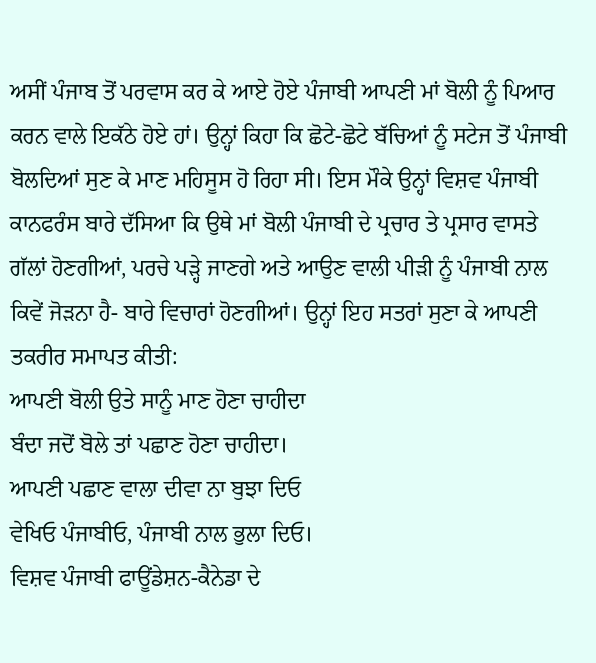ਅਸੀਂ ਪੰਜਾਬ ਤੋਂ ਪਰਵਾਸ ਕਰ ਕੇ ਆਏ ਹੋਏ ਪੰਜਾਬੀ ਆਪਣੀ ਮਾਂ ਬੋਲੀ ਨੂੰ ਪਿਆਰ ਕਰਨ ਵਾਲੇ ਇਕੱਠੇ ਹੋਏ ਹਾਂ। ਉਨ੍ਹਾਂ ਕਿਹਾ ਕਿ ਛੋਟੇ-ਛੋਟੇ ਬੱਚਿਆਂ ਨੂੰ ਸਟੇਜ ਤੋਂ ਪੰਜਾਬੀ ਬੋਲਦਿਆਂ ਸੁਣ ਕੇ ਮਾਣ ਮਹਿਸੂਸ ਹੋ ਰਿਹਾ ਸੀ। ਇਸ ਮੌਕੇ ਉਨ੍ਹਾਂ ਵਿਸ਼ਵ ਪੰਜਾਬੀ ਕਾਨਫਰੰਸ ਬਾਰੇ ਦੱਸਿਆ ਕਿ ਉਥੇ ਮਾਂ ਬੋਲੀ ਪੰਜਾਬੀ ਦੇ ਪ੍ਰਚਾਰ ਤੇ ਪ੍ਰਸਾਰ ਵਾਸਤੇ ਗੱਲਾਂ ਹੋਣਗੀਆਂ, ਪਰਚੇ ਪੜ੍ਹੇ ਜਾਣਗੇ ਅਤੇ ਆਉਣ ਵਾਲੀ ਪੀੜੀ ਨੂੰ ਪੰਜਾਬੀ ਨਾਲ ਕਿਵੇਂ ਜੋੜਨਾ ਹੈ- ਬਾਰੇ ਵਿਚਾਰਾਂ ਹੋਣਗੀਆਂ। ਉਨ੍ਹਾਂ ਇਹ ਸਤਰਾਂ ਸੁਣਾ ਕੇ ਆਪਣੀ ਤਕਰੀਰ ਸਮਾਪਤ ਕੀਤੀ:
ਆਪਣੀ ਬੋਲੀ ਉਤੇ ਸਾਨੂੰ ਮਾਣ ਹੋਣਾ ਚਾਹੀਦਾ
ਬੰਦਾ ਜਦੋਂ ਬੋਲੇ ਤਾਂ ਪਛਾਣ ਹੋਣਾ ਚਾਹੀਦਾ।
ਆਪਣੀ ਪਛਾਣ ਵਾਲਾ ਦੀਵਾ ਨਾ ਬੁਝਾ ਦਿਓ
ਵੇਖਿਓ ਪੰਜਾਬੀਓ, ਪੰਜਾਬੀ ਨਾਲ ਭੁਲਾ ਦਿਓ।
ਵਿਸ਼ਵ ਪੰਜਾਬੀ ਫਾਊਂਡੇਸ਼ਨ-ਕੈਨੇਡਾ ਦੇ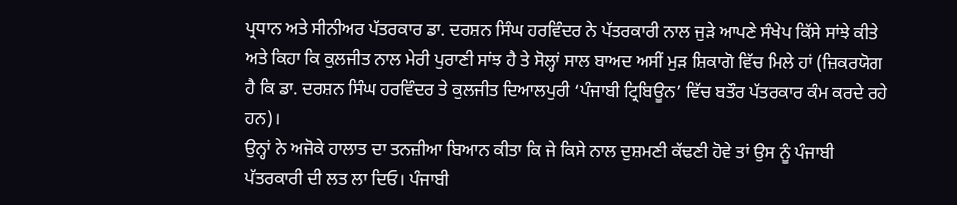ਪ੍ਰਧਾਨ ਅਤੇ ਸੀਨੀਅਰ ਪੱਤਰਕਾਰ ਡਾ. ਦਰਸ਼ਨ ਸਿੰਘ ਹਰਵਿੰਦਰ ਨੇ ਪੱਤਰਕਾਰੀ ਨਾਲ ਜੁੜੇ ਆਪਣੇ ਸੰਖੇਪ ਕਿੱਸੇ ਸਾਂਝੇ ਕੀਤੇ ਅਤੇ ਕਿਹਾ ਕਿ ਕੁਲਜੀਤ ਨਾਲ ਮੇਰੀ ਪੁਰਾਣੀ ਸਾਂਝ ਹੈ ਤੇ ਸੋਲ੍ਹਾਂ ਸਾਲ ਬਾਅਦ ਅਸੀਂ ਮੁੜ ਸ਼ਿਕਾਗੋ ਵਿੱਚ ਮਿਲੇ ਹਾਂ (ਜ਼ਿਕਰਯੋਗ ਹੈ ਕਿ ਡਾ. ਦਰਸ਼ਨ ਸਿੰਘ ਹਰਵਿੰਦਰ ਤੇ ਕੁਲਜੀਤ ਦਿਆਲਪੁਰੀ ‘ਪੰਜਾਬੀ ਟ੍ਰਿਬਿਊਨ’ ਵਿੱਚ ਬਤੌਰ ਪੱਤਰਕਾਰ ਕੰਮ ਕਰਦੇ ਰਹੇ ਹਨ)।
ਉਨ੍ਹਾਂ ਨੇ ਅਜੋਕੇ ਹਾਲਾਤ ਦਾ ਤਨਜ਼ੀਆ ਬਿਆਨ ਕੀਤਾ ਕਿ ਜੇ ਕਿਸੇ ਨਾਲ ਦੁਸ਼ਮਣੀ ਕੱਢਣੀ ਹੋਵੇ ਤਾਂ ਉਸ ਨੂੰ ਪੰਜਾਬੀ ਪੱਤਰਕਾਰੀ ਦੀ ਲਤ ਲਾ ਦਿਓ। ਪੰਜਾਬੀ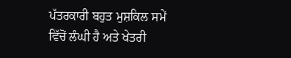ਪੱਤਰਕਾਰੀ ਬਹੁਤ ਮੁਸ਼ਕਿਲ ਸਮੇਂ ਵਿੱਚੋਂ ਲੰਘੀ ਹੈ ਅਤੇ ਖੇਤਰੀ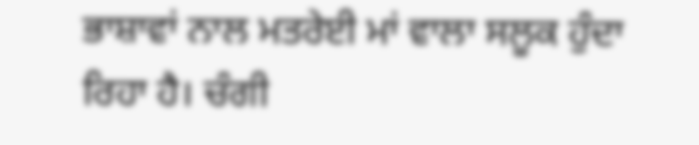ਭਾਸ਼ਾਵਾਂ ਨਾਲ ਮਤਰੇਈ ਮਾਂ ਵਾਲਾ ਸਲੂਕ ਹੁੰਦਾ ਰਿਹਾ ਹੈ। ਚੰਗੀ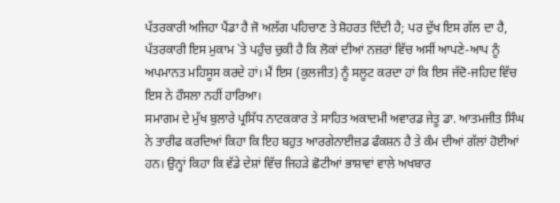ਪੱਤਰਕਾਰੀ ਅਜਿਹਾ ਪੈਂਡਾ ਹੈ ਜੋ ਅਲੱਗ ਪਹਿਚਾਣ ਤੇ ਸ਼ੋਹਰਤ ਦਿੰਦੀ ਹੈ; ਪਰ ਦੁੱਖ ਇਸ ਗੱਲ ਦਾ ਹੈ, ਪੱਤਰਕਾਰੀ ਇਸ ਮੁਕਾਮ `ਤੇ ਪਹੁੰਚ ਚੁਕੀ ਹੈ ਕਿ ਲੋਕਾਂ ਦੀਆਂ ਨਜ਼ਰਾਂ ਵਿੱਚ ਅਸੀਂ ਆਪਣੇ-ਆਪ ਨੂੰ ਅਪਮਾਨਤ ਮਹਿਸੂਸ ਕਰਦੇ ਹਾਂ। ਮੈਂ ਇਸ (ਕੁਲਜੀਤ) ਨੂੰ ਸਲੂਟ ਕਰਦਾ ਹਾਂ ਕਿ ਇਸ ਜੱਦੋ-ਜਹਿਦ ਵਿੱਚ ਇਸ ਨੇ ਹੌਸਲਾ ਨਹੀਂ ਹਾਰਿਆ।
ਸਮਾਗਮ ਦੇ ਮੁੱਖ ਬੁਲਾਰੇ ਪ੍ਰਸਿੱਧ ਨਾਟਕਕਾਰ ਤੇ ਸਾਹਿਤ ਅਕਾਦਮੀ ਅਵਾਰਡ ਜੇਤੂ ਡਾ. ਆਤਮਜੀਤ ਸਿੰਘ ਨੇ ਤਾਰੀਫ ਕਰਦਿਆਂ ਕਿਹਾ ਕਿ ਇਹ ਬਹੁਤ ਆਰਗੇਨਾਈਜ਼ਡ ਫੰਕਸ਼ਨ ਹੈ ਤੇ ਕੰਮ ਦੀਆਂ ਗੱਲਾਂ ਹੋਈਆਂ ਹਨ। ਉਨ੍ਹਾਂ ਕਿਹਾ ਕਿ ਵੱਡੇ ਦੇਸ਼ਾਂ ਵਿੱਚ ਜਿਹੜੇ ਛੋਟੀਆਂ ਭਾਸ਼ਾਵਾਂ ਵਾਲੇ ਅਖਬਾਰ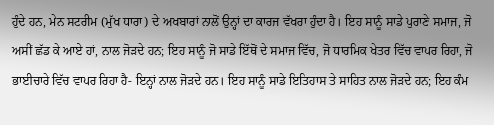ਹੁੰਦੇ ਹਨ, ਮੇਨ ਸਟਰੀਮ (ਮੁੱਖ ਧਾਰਾ) ਦੇ ਅਖਬਾਰਾਂ ਨਾਲੋਂ ਉਨ੍ਹਾਂ ਦਾ ਕਾਰਜ ਵੱਖਰਾ ਹੁੰਦਾ ਹੈ। ਇਹ ਸਾਨੂੰ ਸਾਡੇ ਪੁਰਾਣੇ ਸਮਾਜ, ਜੋ ਅਸੀਂ ਛੱਡ ਕੇ ਆਏ ਹਾਂ, ਨਾਲ ਜੋੜਦੇ ਹਨ; ਇਹ ਸਾਨੂੰ ਜੋ ਸਾਡੇ ਇੱਥੋਂ ਦੇ ਸਮਾਜ ਵਿੱਚ, ਜੋ ਧਾਰਮਿਕ ਖੇਤਰ ਵਿੱਚ ਵਾਪਰ ਰਿਹਾ, ਜੋ ਭਾਈਚਾਰੇ ਵਿੱਚ ਵਾਪਰ ਰਿਹਾ ਹੈ- ਇਨ੍ਹਾਂ ਨਾਲ ਜੋੜਦੇ ਹਨ। ਇਹ ਸਾਨੂੰ ਸਾਡੇ ਇਤਿਹਾਸ ਤੇ ਸਾਹਿਤ ਨਾਲ ਜੋੜਦੇ ਹਨ; ਇਹ ਕੰਮ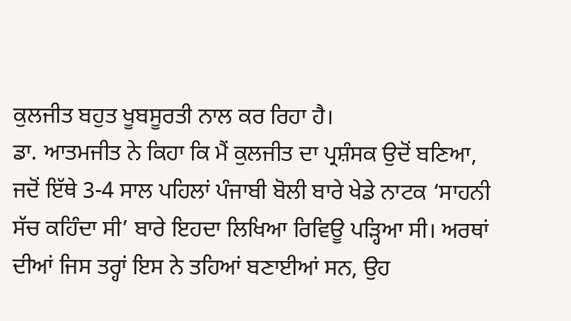ਕੁਲਜੀਤ ਬਹੁਤ ਖੂਬਸੂਰਤੀ ਨਾਲ ਕਰ ਰਿਹਾ ਹੈ।
ਡਾ. ਆਤਮਜੀਤ ਨੇ ਕਿਹਾ ਕਿ ਮੈਂ ਕੁਲਜੀਤ ਦਾ ਪ੍ਰਸ਼ੰਸਕ ਉਦੋਂ ਬਣਿਆ, ਜਦੋਂ ਇੱਥੇ 3-4 ਸਾਲ ਪਹਿਲਾਂ ਪੰਜਾਬੀ ਬੋਲੀ ਬਾਰੇ ਖੇਡੇ ਨਾਟਕ ‘ਸਾਹਨੀ ਸੱਚ ਕਹਿੰਦਾ ਸੀ’ ਬਾਰੇ ਇਹਦਾ ਲਿਖਿਆ ਰਿਵਿਊ ਪੜ੍ਹਿਆ ਸੀ। ਅਰਥਾਂ ਦੀਆਂ ਜਿਸ ਤਰ੍ਹਾਂ ਇਸ ਨੇ ਤਹਿਆਂ ਬਣਾਈਆਂ ਸਨ, ਉਹ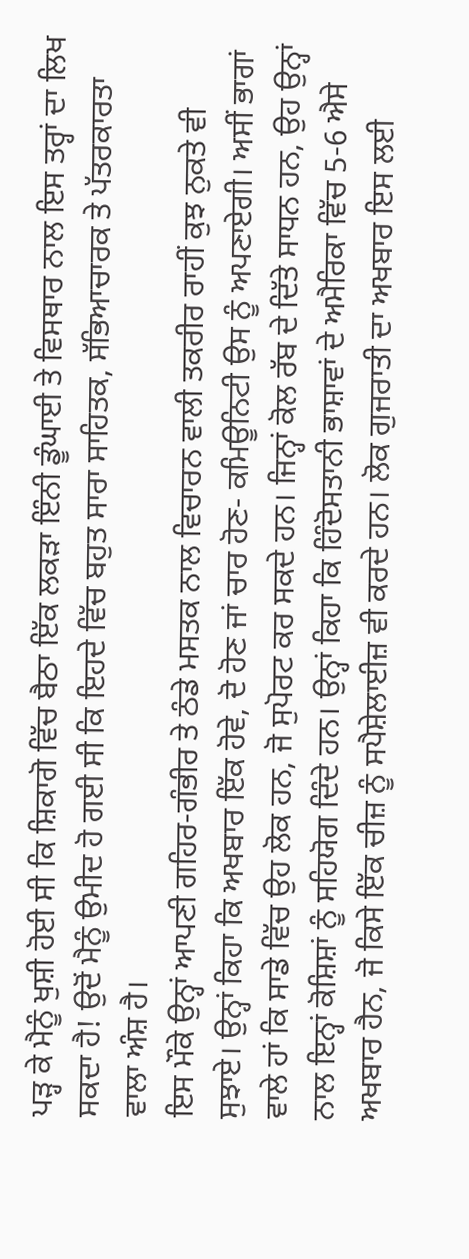ਪੜ੍ਹ ਕੇ ਮੈਨੂੰ ਖੁਸ਼ੀ ਹੋਈ ਸੀ ਕਿ ਸ਼ਿਕਾਗੋ ਵਿੱਚ ਬੈਠਾ ਇੱਕ ਲਕੜਾ ਇੰਨੀ ਡੂੰਘਾਈ ਤੇ ਵਿਸਥਾਰ ਨਾਲ ਇਸ ਤਰ੍ਹਾਂ ਦਾ ਲਿਖ ਸਕਦਾ ਹੈ! ਉਦੋਂ ਮੈਨੂੰ ਉਮੀਦ ਹੋ ਗਈ ਸੀ ਕਿ ਇਹਦੇ ਵਿੱਚ ਬਹੁਤ ਸਾਰਾ ਸਾਹਿਤਕ, ਸੱਭਿਆਚਾਰਕ ਤੇ ਪੱਤਰਕਾਰਤਾ ਵਾਲਾ ਅੰਸ਼ ਹੈ।
ਇਸ ਮੌਕੇ ਉਨ੍ਹਾਂ ਆਪਣੀ ਗਹਿਰ-ਗੰਭੀਰ ਤੇ ਠੰਡੇ ਮਸਤਕ ਨਾਲ ਵਿਚਾਰਨ ਵਾਲੀ ਤਕਰੀਰ ਰਾਹੀਂ ਕੁਝ ਨੁਕਤੇ ਵੀ ਸੁਝਾਏ। ਉਨ੍ਹਾਂ ਕਿਹਾ ਕਿ ਅਖਬਾਰ ਇੱਕ ਹੋਵੇ, ਦੋ ਹੋਣ ਜਾਂ ਚਾਰ ਹੋਣ- ਕਮਿਊਨਿਟੀ ਉਸ ਨੂੰ ਅਪਣਾਏਗੀ। ਅਸੀਂ ਭਾਗਾਂ ਵਾਲੇ ਹਾਂ ਕਿ ਸਾਡੇ ਵਿੱਚ ਉਹ ਲੋਕ ਹਨ, ਜੋ ਸੁਪੋਰਟ ਕਰ ਸਕਦੇ ਹਨ। ਜਿਨ੍ਹਾਂ ਕੋਲ ਰੱਬ ਦੇ ਦਿੱਤੇ ਸਾਧਨ ਹਨ, ਉਹ ਉਨ੍ਹਾਂ ਨਾਲ ਇਨ੍ਹਾਂ ਕੋਸ਼ਿਸ਼ਾਂ ਨੂੰ ਸਹਿਯੋਗ ਦਿੰਦੇ ਹਨ। ਉਨ੍ਹਾਂ ਕਿਹਾ ਕਿ ਹਿੰਦੋਸਤਾਨੀ ਭਾਸ਼ਾਵਾਂ ਦੇ ਅਮੈਰਿਕਾ ਵਿੱਚ 5-6 ਐਸੇ ਅਖਬਾਰ ਹੈਨ, ਜੋ ਕਿਸੇ ਇੱਕ ਚੀਜ਼ ਨੂੰ ਸਪੈਸ਼ੇਲਾਈਜ਼ ਵੀ ਕਰਦੇ ਹਨ। ਲੋਕ ਗੁਜਰਾਤੀ ਦਾ ਅਖਬਾਰ ਇਸ ਲਈ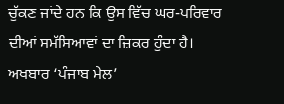ਚੁੱਕਣ ਜਾਂਦੇ ਹਨ ਕਿ ਉਸ ਵਿੱਚ ਘਰ-ਪਰਿਵਾਰ ਦੀਆਂ ਸਮੱਸਿਆਵਾਂ ਦਾ ਜ਼ਿਕਰ ਹੁੰਦਾ ਹੈ। ਅਖਬਾਰ ‘ਪੰਜਾਬ ਮੇਲ’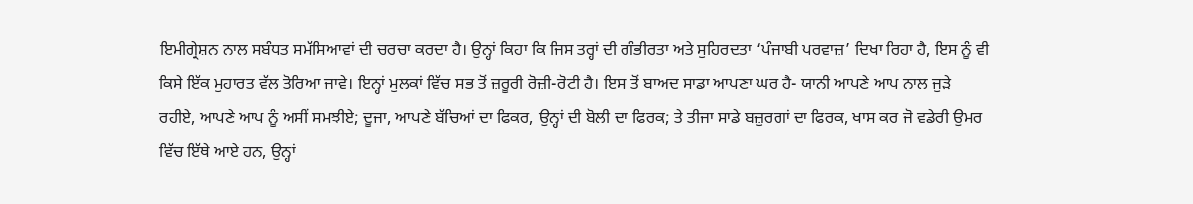ਇਮੀਗ੍ਰੇਸ਼ਨ ਨਾਲ ਸਬੰਧਤ ਸਮੱਸਿਆਵਾਂ ਦੀ ਚਰਚਾ ਕਰਦਾ ਹੈ। ਉਨ੍ਹਾਂ ਕਿਹਾ ਕਿ ਜਿਸ ਤਰ੍ਹਾਂ ਦੀ ਗੰਭੀਰਤਾ ਅਤੇ ਸੁਹਿਰਦਤਾ ‘ਪੰਜਾਬੀ ਪਰਵਾਜ਼’ ਦਿਖਾ ਰਿਹਾ ਹੈ, ਇਸ ਨੂੰ ਵੀ ਕਿਸੇ ਇੱਕ ਮੁਹਾਰਤ ਵੱਲ ਤੋਰਿਆ ਜਾਵੇ। ਇਨ੍ਹਾਂ ਮੁਲਕਾਂ ਵਿੱਚ ਸਭ ਤੋਂ ਜ਼ਰੂਰੀ ਰੋਜ਼ੀ-ਰੋਟੀ ਹੈ। ਇਸ ਤੋਂ ਬਾਅਦ ਸਾਡਾ ਆਪਣਾ ਘਰ ਹੈ- ਯਾਨੀ ਆਪਣੇ ਆਪ ਨਾਲ ਜੁੜੇ ਰਹੀਏ, ਆਪਣੇ ਆਪ ਨੂੰ ਅਸੀਂ ਸਮਝੀਏ; ਦੂਜਾ, ਆਪਣੇ ਬੱਚਿਆਂ ਦਾ ਫਿਕਰ, ਉਨ੍ਹਾਂ ਦੀ ਬੋਲੀ ਦਾ ਫਿਰਕ; ਤੇ ਤੀਜਾ ਸਾਡੇ ਬਜ਼ੁਰਗਾਂ ਦਾ ਫਿਰਕ, ਖਾਸ ਕਰ ਜੋ ਵਡੇਰੀ ਉਮਰ ਵਿੱਚ ਇੱਥੇ ਆਏ ਹਨ, ਉਨ੍ਹਾਂ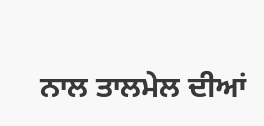ਨਾਲ ਤਾਲਮੇਲ ਦੀਆਂ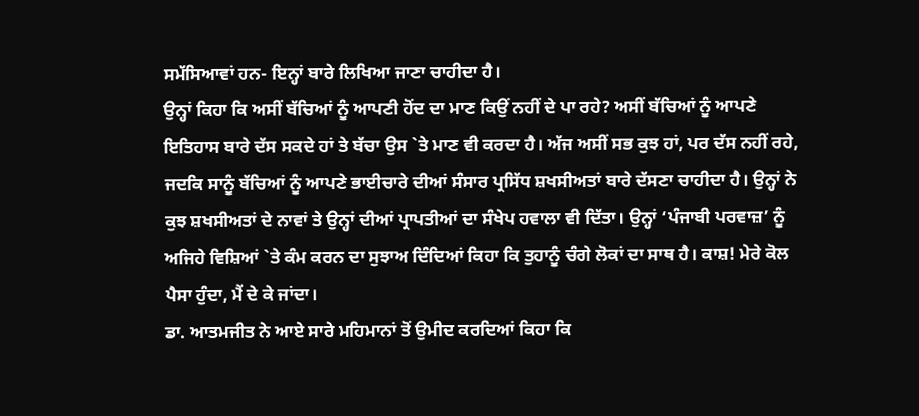ਸਮੱਸਿਆਵਾਂ ਹਨ- ਇਨ੍ਹਾਂ ਬਾਰੇ ਲਿਖਿਆ ਜਾਣਾ ਚਾਹੀਦਾ ਹੈ।
ਉਨ੍ਹਾਂ ਕਿਹਾ ਕਿ ਅਸੀਂ ਬੱਚਿਆਂ ਨੂੰ ਆਪਣੀ ਹੋਂਦ ਦਾ ਮਾਣ ਕਿਉਂ ਨਹੀਂ ਦੇ ਪਾ ਰਹੇ? ਅਸੀਂ ਬੱਚਿਆਂ ਨੂੰ ਆਪਣੇ ਇਤਿਹਾਸ ਬਾਰੇ ਦੱਸ ਸਕਦੇ ਹਾਂ ਤੇ ਬੱਚਾ ਉਸ `ਤੇ ਮਾਣ ਵੀ ਕਰਦਾ ਹੈ। ਅੱਜ ਅਸੀਂ ਸਭ ਕੁਝ ਹਾਂ, ਪਰ ਦੱਸ ਨਹੀਂ ਰਹੇ, ਜਦਕਿ ਸਾਨੂੰ ਬੱਚਿਆਂ ਨੂੰ ਆਪਣੇ ਭਾਈਚਾਰੇ ਦੀਆਂ ਸੰਸਾਰ ਪ੍ਰਸਿੱਧ ਸ਼ਖਸੀਅਤਾਂ ਬਾਰੇ ਦੱਸਣਾ ਚਾਹੀਦਾ ਹੈ। ਉਨ੍ਹਾਂ ਨੇ ਕੁਝ ਸ਼ਖਸੀਅਤਾਂ ਦੇ ਨਾਵਾਂ ਤੇ ਉਨ੍ਹਾਂ ਦੀਆਂ ਪ੍ਰਾਪਤੀਆਂ ਦਾ ਸੰਖੇਪ ਹਵਾਲਾ ਵੀ ਦਿੱਤਾ। ਉਨ੍ਹਾਂ ‘ਪੰਜਾਬੀ ਪਰਵਾਜ਼’ ਨੂੰ ਅਜਿਹੇ ਵਿਸ਼ਿਆਂ `ਤੇ ਕੰਮ ਕਰਨ ਦਾ ਸੁਝਾਅ ਦਿੰਦਿਆਂ ਕਿਹਾ ਕਿ ਤੁਹਾਨੂੰ ਚੰਗੇ ਲੋਕਾਂ ਦਾ ਸਾਥ ਹੈ। ਕਾਸ਼! ਮੇਰੇ ਕੋਲ ਪੈਸਾ ਹੁੰਦਾ, ਮੈਂ ਦੇ ਕੇ ਜਾਂਦਾ।
ਡਾ. ਆਤਮਜੀਤ ਨੇ ਆਏ ਸਾਰੇ ਮਹਿਮਾਨਾਂ ਤੋਂ ਉਮੀਦ ਕਰਦਿਆਂ ਕਿਹਾ ਕਿ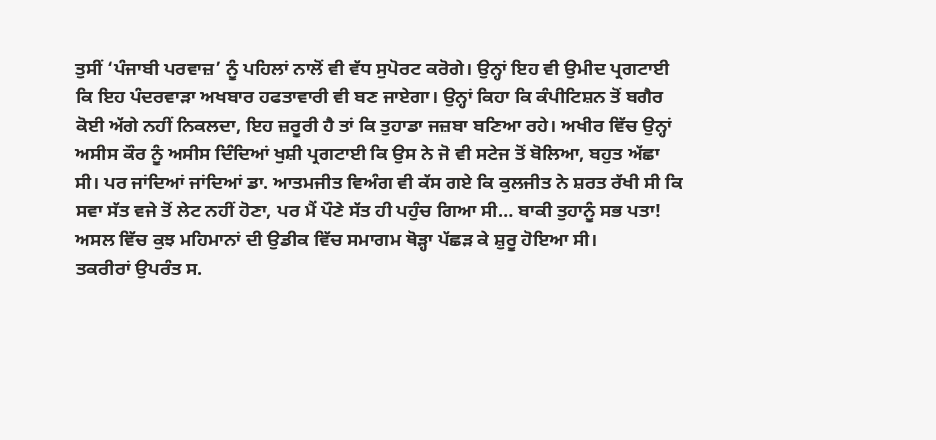ਤੁਸੀਂ ‘ਪੰਜਾਬੀ ਪਰਵਾਜ਼’ ਨੂੰ ਪਹਿਲਾਂ ਨਾਲੋਂ ਵੀ ਵੱਧ ਸੁਪੋਰਟ ਕਰੋਗੇ। ਉਨ੍ਹਾਂ ਇਹ ਵੀ ਉਮੀਦ ਪ੍ਰਗਟਾਈ ਕਿ ਇਹ ਪੰਦਰਵਾੜਾ ਅਖਬਾਰ ਹਫਤਾਵਾਰੀ ਵੀ ਬਣ ਜਾਏਗਾ। ਉਨ੍ਹਾਂ ਕਿਹਾ ਕਿ ਕੰਪੀਟਿਸ਼ਨ ਤੋਂ ਬਗੈਰ ਕੋਈ ਅੱਗੇ ਨਹੀਂ ਨਿਕਲਦਾ, ਇਹ ਜ਼ਰੂਰੀ ਹੈ ਤਾਂ ਕਿ ਤੁਹਾਡਾ ਜਜ਼ਬਾ ਬਣਿਆ ਰਹੇ। ਅਖੀਰ ਵਿੱਚ ਉਨ੍ਹਾਂ ਅਸੀਸ ਕੌਰ ਨੂੰ ਅਸੀਸ ਦਿੰਦਿਆਂ ਖੁਸ਼ੀ ਪ੍ਰਗਟਾਈ ਕਿ ਉਸ ਨੇ ਜੋ ਵੀ ਸਟੇਜ ਤੋਂ ਬੋਲਿਆ, ਬਹੁਤ ਅੱਛਾ ਸੀ। ਪਰ ਜਾਂਦਿਆਂ ਜਾਂਦਿਆਂ ਡਾ. ਆਤਮਜੀਤ ਵਿਅੰਗ ਵੀ ਕੱਸ ਗਏ ਕਿ ਕੁਲਜੀਤ ਨੇ ਸ਼ਰਤ ਰੱਖੀ ਸੀ ਕਿ ਸਵਾ ਸੱਤ ਵਜੇ ਤੋਂ ਲੇਟ ਨਹੀਂ ਹੋਣਾ, ਪਰ ਮੈਂ ਪੌਣੇ ਸੱਤ ਹੀ ਪਹੁੰਚ ਗਿਆ ਸੀ… ਬਾਕੀ ਤੁਹਾਨੂੰ ਸਭ ਪਤਾ! ਅਸਲ ਵਿੱਚ ਕੁਝ ਮਹਿਮਾਨਾਂ ਦੀ ਉਡੀਕ ਵਿੱਚ ਸਮਾਗਮ ਥੋੜ੍ਹਾ ਪੱਛੜ ਕੇ ਸ਼ੁਰੂ ਹੋਇਆ ਸੀ।
ਤਕਰੀਰਾਂ ਉਪਰੰਤ ਸ.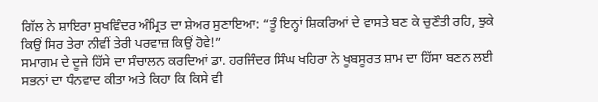ਗਿੱਲ ਨੇ ਸ਼ਾਇਰਾ ਸੁਖਵਿੰਦਰ ਅੰਮ੍ਰਿਤ ਦਾ ਸ਼ੇਅਰ ਸੁਣਾਇਆ: “ਤੂੰ ਇਨ੍ਹਾਂ ਸ਼ਿਕਰਿਆਂ ਦੇ ਵਾਸਤੇ ਬਣ ਕੇ ਚੁਣੌਤੀ ਰਹਿ, ਝੁਕੇ ਕਿਉਂ ਸਿਰ ਤੇਰਾ ਨੀਵੀਂ ਤੇਰੀ ਪਰਵਾਜ਼ ਕਿਉਂ ਹੋਵੇ!”
ਸਮਾਗਮ ਦੇ ਦੂਜੇ ਹਿੱਸੇ ਦਾ ਸੰਚਾਲਨ ਕਰਦਿਆਂ ਡਾ. ਹਰਜਿੰਦਰ ਸਿੰਘ ਖਹਿਰਾ ਨੇ ਖੂਬਸੂਰਤ ਸ਼ਾਮ ਦਾ ਹਿੱਸਾ ਬਣਨ ਲਈ ਸਭਨਾਂ ਦਾ ਧੰਨਵਾਦ ਕੀਤਾ ਅਤੇ ਕਿਹਾ ਕਿ ਕਿਸੇ ਵੀ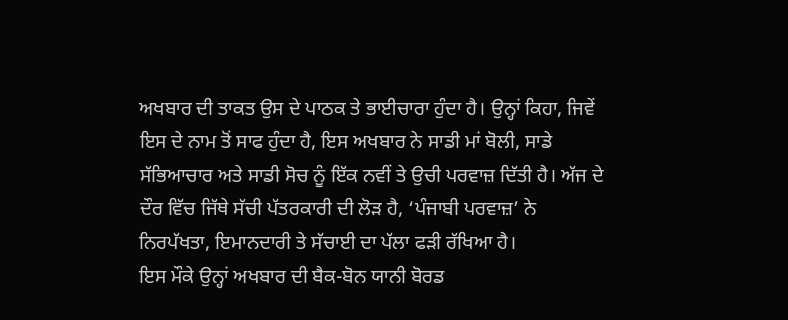ਅਖਬਾਰ ਦੀ ਤਾਕਤ ਉਸ ਦੇ ਪਾਠਕ ਤੇ ਭਾਈਚਾਰਾ ਹੁੰਦਾ ਹੈ। ਉਨ੍ਹਾਂ ਕਿਹਾ, ਜਿਵੇਂ ਇਸ ਦੇ ਨਾਮ ਤੋਂ ਸਾਫ ਹੁੰਦਾ ਹੈ, ਇਸ ਅਖਬਾਰ ਨੇ ਸਾਡੀ ਮਾਂ ਬੋਲੀ, ਸਾਡੇ ਸੱਭਿਆਚਾਰ ਅਤੇ ਸਾਡੀ ਸੋਚ ਨੂੰ ਇੱਕ ਨਵੀਂ ਤੇ ਉਚੀ ਪਰਵਾਜ਼ ਦਿੱਤੀ ਹੈ। ਅੱਜ ਦੇ ਦੌਰ ਵਿੱਚ ਜਿੱਥੇ ਸੱਚੀ ਪੱਤਰਕਾਰੀ ਦੀ ਲੋੜ ਹੈ, ‘ਪੰਜਾਬੀ ਪਰਵਾਜ਼’ ਨੇ ਨਿਰਪੱਖਤਾ, ਇਮਾਨਦਾਰੀ ਤੇ ਸੱਚਾਈ ਦਾ ਪੱਲਾ ਫੜੀ ਰੱਖਿਆ ਹੈ।
ਇਸ ਮੌਕੇ ਉਨ੍ਹਾਂ ਅਖਬਾਰ ਦੀ ਬੈਕ-ਬੋਨ ਯਾਨੀ ਬੋਰਡ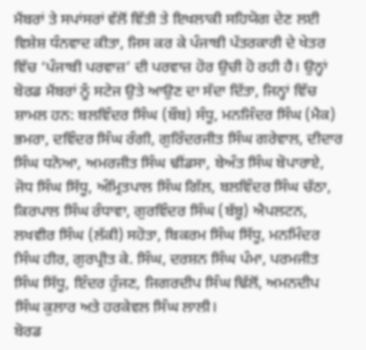ਮੈਂਬਰਾਂ ਤੇ ਸਪਾਂਸਰਾਂ ਵੱਲੋਂ ਵਿੱਤੀ ਤੇ ਇਖਲਾਕੀ ਸਹਿਯੋਗ ਦੇਣ ਲਈ ਵਿਸ਼ੇਸ਼ ਧੰਨਵਾਦ ਕੀਤਾ, ਜਿਸ ਕਰ ਕੇ ਪੰਜਾਬੀ ਪੱਤਰਕਾਰੀ ਦੇ ਖੇਤਰ ਵਿੱਚ ‘ਪੰਜਾਬੀ ਪਰਵਾਜ਼’ ਦੀ ਪਰਵਾਜ਼ ਹੋਰ ਉਚੀ ਹੋ ਰਹੀ ਹੈ। ਉਨ੍ਹਾਂ ਬੋਰਡ ਮੈਂਬਰਾਂ ਨੂੰ ਸਟੇਜ ਉਤੇ ਆਉਣ ਦਾ ਸੱਦਾ ਦਿੱਤਾ, ਜਿਨ੍ਹਾਂ ਵਿੱਚ ਸ਼ਾਮਲ ਹਨ: ਬਲਵਿੰਦਰ ਸਿੰਘ (ਬੌਬ) ਸੰਧੂ, ਮਨਜਿੰਦਰ ਸਿੰਘ (ਮੈਕ) ਭਮਰਾ, ਦਵਿੰਦਰ ਸਿੰਘ ਰੰਗੀ, ਗੁਰਿੰਦਰਜੀਤ ਸਿੰਘ ਗਰੇਵਾਲ, ਦੀਦਾਰ ਸਿੰਘ ਧਨੋਆ, ਅਮਰਜੀਤ ਸਿੰਘ ਢੀਂਡਸਾ, ਬੇਅੰਤ ਸਿੰਘ ਬੋਪਾਰਾਏ, ਜੋਧ ਸਿੰਘ ਸਿੱਧੂ, ਅੰਮ੍ਰਿਤਪਾਲ ਸਿੰਘ ਗਿੱਲ, ਬਲਵਿੰਦਰ ਸਿੰਘ ਚੱਠਾ, ਕਿਰਪਾਲ ਸਿੰਘ ਰੰਧਾਵਾ, ਗੁਰਵਿੰਦਰ ਸਿੰਘ (ਬੱਬੂ) ਐਪਲਟਨ, ਲਖਵੀਰ ਸਿੰਘ (ਲੱਕੀ) ਸਹੋਤਾ, ਬਿਕਰਮ ਸਿੰਘ ਸਿੱਧੂ, ਮਨਮਿੰਦਰ ਸਿੰਘ ਹੀਰ, ਗੁਰਪ੍ਰੀਤ ਕੇ. ਸਿੰਘ, ਦਰਸ਼ਨ ਸਿੰਘ ਪੰਮਾ, ਪਰਮਜੀਤ ਸਿੰਘ ਸਿੱਧੂ, ਇੰਦਰ ਹੁੰਜਣ, ਜਿਗਰਦੀਪ ਸਿੰਘ ਢਿੱਲੋਂ, ਅਮਨਦੀਪ ਸਿੰਘ ਕੁਲਾਰ ਅਤੇ ਹਰਕੇਵਲ ਸਿੰਘ ਲਾਲੀ।
ਬੋਰਡ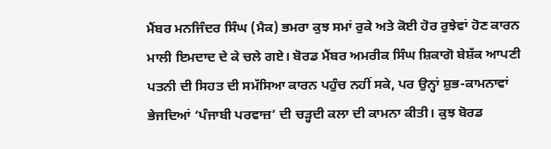ਮੈਂਬਰ ਮਨਜਿੰਦਰ ਸਿੰਘ (ਮੈਕ) ਭਮਰਾ ਕੁਝ ਸਮਾਂ ਰੁਕੇ ਅਤੇ ਕੋਈ ਹੋਰ ਰੁਝੇਵਾਂ ਹੋਣ ਕਾਰਨ ਮਾਲੀ ਇਮਦਾਦ ਦੇ ਕੇ ਚਲੇ ਗਏ। ਬੋਰਡ ਮੈਂਬਰ ਅਮਰੀਕ ਸਿੰਘ ਸ਼ਿਕਾਗੋ ਬੇਸ਼ੱਕ ਆਪਣੀ ਪਤਨੀ ਦੀ ਸਿਹਤ ਦੀ ਸਮੱਸਿਆ ਕਾਰਨ ਪਹੁੰਚ ਨਹੀਂ ਸਕੇ, ਪਰ ਉਨ੍ਹਾਂ ਸ਼ੁਭ-ਕਾਮਨਾਵਾਂ ਭੇਜਦਿਆਂ ‘ਪੰਜਾਬੀ ਪਰਵਾਜ਼’ ਦੀ ਚੜ੍ਹਦੀ ਕਲਾ ਦੀ ਕਾਮਨਾ ਕੀਤੀ। ਕੁਝ ਬੋਰਡ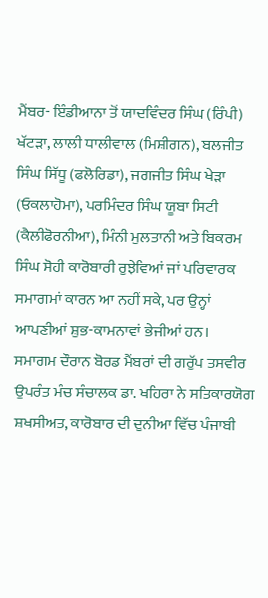ਮੈਂਬਰ- ਇੰਡੀਆਨਾ ਤੋਂ ਯਾਦਵਿੰਦਰ ਸਿੰਘ (ਰਿੰਪੀ) ਖੱਟੜਾ, ਲਾਲੀ ਧਾਲੀਵਾਲ (ਮਿਸ਼ੀਗਨ), ਬਲਜੀਤ ਸਿੰਘ ਸਿੱਧੂ (ਫਲੋਰਿਡਾ), ਜਗਜੀਤ ਸਿੰਘ ਖੇੜਾ (ਓਕਲਾਹੋਮਾ), ਪਰਮਿੰਦਰ ਸਿੰਘ ਯੂਬਾ ਸਿਟੀ (ਕੈਲੀਫੋਰਨੀਆ), ਮਿੰਨੀ ਮੁਲਤਾਨੀ ਅਤੇ ਬਿਕਰਮ ਸਿੰਘ ਸੋਹੀ ਕਾਰੋਬਾਰੀ ਰੁਝੇਵਿਆਂ ਜਾਂ ਪਰਿਵਾਰਕ ਸਮਾਗਮਾਂ ਕਾਰਨ ਆ ਨਹੀਂ ਸਕੇ, ਪਰ ਉਨ੍ਹਾਂ ਆਪਣੀਆਂ ਸ਼ੁਭ-ਕਾਮਨਾਵਾਂ ਭੇਜੀਆਂ ਹਨ।
ਸਮਾਗਮ ਦੌਰਾਨ ਬੋਰਡ ਮੈਂਬਰਾਂ ਦੀ ਗਰੁੱਪ ਤਸਵੀਰ ਉਪਰੰਤ ਮੰਚ ਸੰਚਾਲਕ ਡਾ. ਖਹਿਰਾ ਨੇ ਸਤਿਕਾਰਯੋਗ ਸ਼ਖਸੀਅਤ, ਕਾਰੋਬਾਰ ਦੀ ਦੁਨੀਆ ਵਿੱਚ ਪੰਜਾਬੀ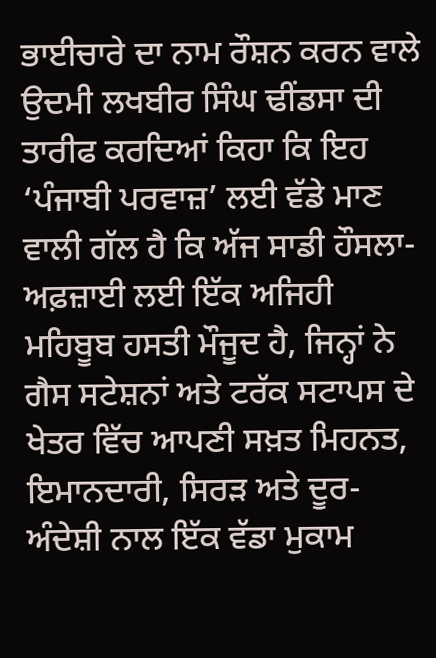ਭਾਈਚਾਰੇ ਦਾ ਨਾਮ ਰੌਸ਼ਨ ਕਰਨ ਵਾਲੇ ਉਦਮੀ ਲਖਬੀਰ ਸਿੰਘ ਢੀਂਡਸਾ ਦੀ ਤਾਰੀਫ ਕਰਦਿਆਂ ਕਿਹਾ ਕਿ ਇਹ ‘ਪੰਜਾਬੀ ਪਰਵਾਜ਼’ ਲਈ ਵੱਡੇ ਮਾਣ ਵਾਲੀ ਗੱਲ ਹੈ ਕਿ ਅੱਜ ਸਾਡੀ ਹੌਸਲਾ-ਅਫ਼ਜ਼ਾਈ ਲਈ ਇੱਕ ਅਜਿਹੀ ਮਹਿਬੂਬ ਹਸਤੀ ਮੌਜੂਦ ਹੈ, ਜਿਨ੍ਹਾਂ ਨੇ ਗੈਸ ਸਟੇਸ਼ਨਾਂ ਅਤੇ ਟਰੱਕ ਸਟਾਪਸ ਦੇ ਖੇਤਰ ਵਿੱਚ ਆਪਣੀ ਸਖ਼ਤ ਮਿਹਨਤ, ਇਮਾਨਦਾਰੀ, ਸਿਰੜ ਅਤੇ ਦੂਰ-ਅੰਦੇਸ਼ੀ ਨਾਲ ਇੱਕ ਵੱਡਾ ਮੁਕਾਮ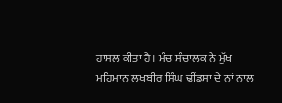ਹਾਸਲ ਕੀਤਾ ਹੈ। ਮੰਚ ਸੰਚਾਲਕ ਨੇ ਮੁੱਖ ਮਹਿਮਾਨ ਲਖਬੀਰ ਸਿੰਘ ਢੀਂਡਸਾ ਦੇ ਨਾਂ ਨਾਲ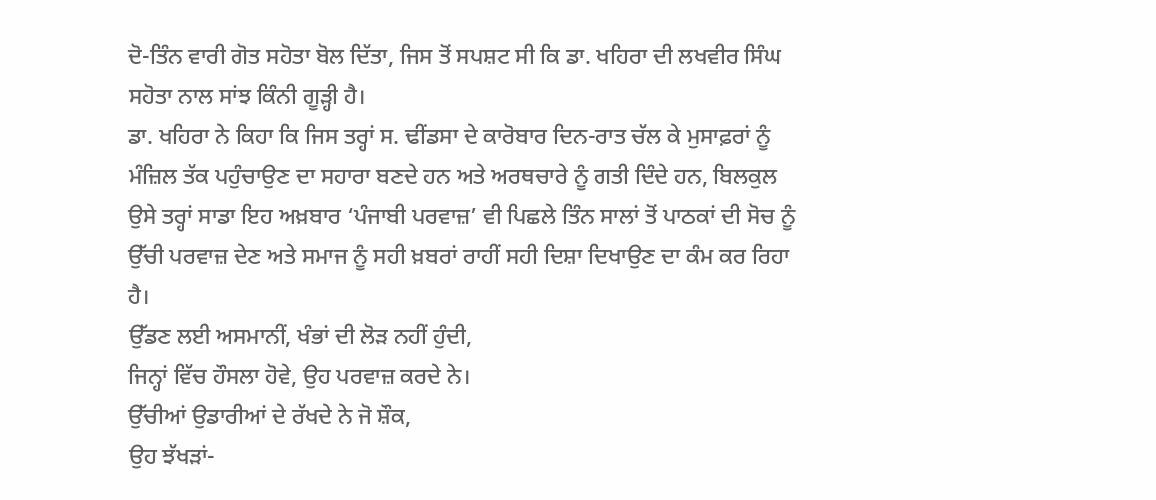ਦੋ-ਤਿੰਨ ਵਾਰੀ ਗੋਤ ਸਹੋਤਾ ਬੋਲ ਦਿੱਤਾ, ਜਿਸ ਤੋਂ ਸਪਸ਼ਟ ਸੀ ਕਿ ਡਾ. ਖਹਿਰਾ ਦੀ ਲਖਵੀਰ ਸਿੰਘ ਸਹੋਤਾ ਨਾਲ ਸਾਂਝ ਕਿੰਨੀ ਗੂੜ੍ਹੀ ਹੈ।
ਡਾ. ਖਹਿਰਾ ਨੇ ਕਿਹਾ ਕਿ ਜਿਸ ਤਰ੍ਹਾਂ ਸ. ਢੀਂਡਸਾ ਦੇ ਕਾਰੋਬਾਰ ਦਿਨ-ਰਾਤ ਚੱਲ ਕੇ ਮੁਸਾਫ਼ਰਾਂ ਨੂੰ ਮੰਜ਼ਿਲ ਤੱਕ ਪਹੁੰਚਾਉਣ ਦਾ ਸਹਾਰਾ ਬਣਦੇ ਹਨ ਅਤੇ ਅਰਥਚਾਰੇ ਨੂੰ ਗਤੀ ਦਿੰਦੇ ਹਨ, ਬਿਲਕੁਲ ਉਸੇ ਤਰ੍ਹਾਂ ਸਾਡਾ ਇਹ ਅਖ਼ਬਾਰ ‘ਪੰਜਾਬੀ ਪਰਵਾਜ਼’ ਵੀ ਪਿਛਲੇ ਤਿੰਨ ਸਾਲਾਂ ਤੋਂ ਪਾਠਕਾਂ ਦੀ ਸੋਚ ਨੂੰ ਉੱਚੀ ਪਰਵਾਜ਼ ਦੇਣ ਅਤੇ ਸਮਾਜ ਨੂੰ ਸਹੀ ਖ਼ਬਰਾਂ ਰਾਹੀਂ ਸਹੀ ਦਿਸ਼ਾ ਦਿਖਾਉਣ ਦਾ ਕੰਮ ਕਰ ਰਿਹਾ ਹੈ।
ਉੱਡਣ ਲਈ ਅਸਮਾਨੀਂ, ਖੰਭਾਂ ਦੀ ਲੋੜ ਨਹੀਂ ਹੁੰਦੀ,
ਜਿਨ੍ਹਾਂ ਵਿੱਚ ਹੌਸਲਾ ਹੋਵੇ, ਉਹ ਪਰਵਾਜ਼ ਕਰਦੇ ਨੇ।
ਉੱਚੀਆਂ ਉਡਾਰੀਆਂ ਦੇ ਰੱਖਦੇ ਨੇ ਜੋ ਸ਼ੌਕ,
ਉਹ ਝੱਖੜਾਂ-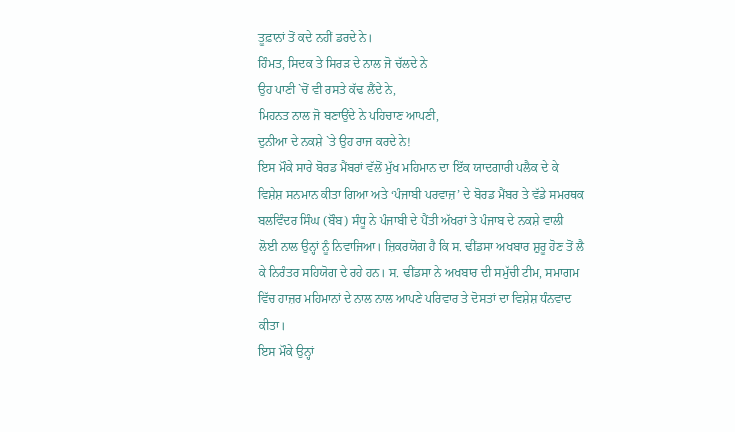ਤੂਫ਼ਾਨਾਂ ਤੋਂ ਕਦੇ ਨਹੀਂ ਡਰਦੇ ਨੇ।
ਹਿੰਮਤ, ਸਿਦਕ ਤੇ ਸਿਰੜ ਦੇ ਨਾਲ ਜੋ ਚੱਲਦੇ ਨੇ
ਉਹ ਪਾਣੀ `ਚੋਂ ਵੀ ਰਸਤੇ ਕੱਢ ਲੈਂਦੇ ਨੇ,
ਮਿਹਨਤ ਨਾਲ ਜੋ ਬਣਾਉਂਦੇ ਨੇ ਪਹਿਚਾਣ ਆਪਣੀ,
ਦੁਨੀਆ ਦੇ ਨਕਸ਼ੇ `ਤੇ ਉਹ ਰਾਜ ਕਰਦੇ ਨੇ!
ਇਸ ਮੌਕੇ ਸਾਰੇ ਬੋਰਡ ਮੈਂਬਰਾਂ ਵੱਲੋਂ ਮੁੱਖ ਮਹਿਮਾਨ ਦਾ ਇੱਕ ਯਾਦਗਾਰੀ ਪਲੈਕ ਦੇ ਕੇ ਵਿਸ਼ੇਸ਼ ਸਨਮਾਨ ਕੀਤਾ ਗਿਆ ਅਤੇ ‘ਪੰਜਾਬੀ ਪਰਵਾਜ਼’ ਦੇ ਬੋਰਡ ਮੈਂਬਰ ਤੇ ਵੱਡੇ ਸਮਰਥਕ ਬਲਵਿੰਦਰ ਸਿੰਘ (ਬੌਬ) ਸੰਧੂ ਨੇ ਪੰਜਾਬੀ ਦੇ ਪੈਂਤੀ ਅੱਖਰਾਂ ਤੇ ਪੰਜਾਬ ਦੇ ਨਕਸ਼ੇ ਵਾਲੀ ਲੋਈ ਨਾਲ ਉਨ੍ਹਾਂ ਨੂੰ ਨਿਵਾਜਿਆ। ਜ਼ਿਕਰਯੋਗ ਹੈ ਕਿ ਸ. ਢੀਂਡਸਾ ਅਖਬਾਰ ਸ਼ੁਰੂ ਹੋਣ ਤੋਂ ਲੈ ਕੇ ਨਿਰੰਤਰ ਸਹਿਯੋਗ ਦੇ ਰਹੇ ਹਨ। ਸ. ਢੀਂਡਸਾ ਨੇ ਅਖਬਾਰ ਦੀ ਸਮੁੱਚੀ ਟੀਮ, ਸਮਾਗਮ ਵਿੱਚ ਹਾਜ਼ਰ ਮਹਿਮਾਨਾਂ ਦੇ ਨਾਲ ਨਾਲ ਆਪਣੇ ਪਰਿਵਾਰ ਤੇ ਦੋਸਤਾਂ ਦਾ ਵਿਸ਼ੇਸ਼ ਧੰਨਵਾਦ ਕੀਤਾ।
ਇਸ ਮੌਕੇ ਉਨ੍ਹਾਂ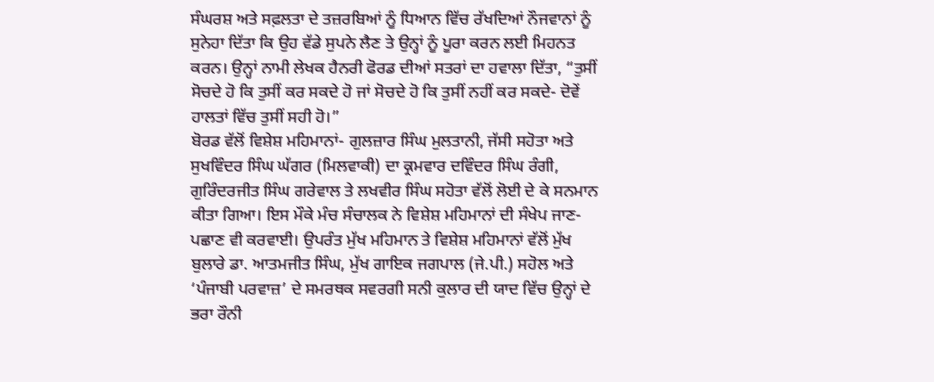ਸੰਘਰਸ਼ ਅਤੇ ਸਫ਼ਲਤਾ ਦੇ ਤਜ਼ਰਬਿਆਂ ਨੂੰ ਧਿਆਨ ਵਿੱਚ ਰੱਖਦਿਆਂ ਨੌਜਵਾਨਾਂ ਨੂੰ ਸੁਨੇਹਾ ਦਿੱਤਾ ਕਿ ਉਹ ਵੱਡੇ ਸੁਪਨੇ ਲੈਣ ਤੇ ਉਨ੍ਹਾਂ ਨੂੰ ਪੂਰਾ ਕਰਨ ਲਈ ਮਿਹਨਤ ਕਰਨ। ਉਨ੍ਹਾਂ ਨਾਮੀ ਲੇਖਕ ਹੈਨਰੀ ਫੋਰਡ ਦੀਆਂ ਸਤਰਾਂ ਦਾ ਹਵਾਲਾ ਦਿੱਤਾ, “ਤੁਸੀਂ ਸੋਚਦੇ ਹੋ ਕਿ ਤੁਸੀਂ ਕਰ ਸਕਦੇ ਹੋ ਜਾਂ ਸੋਚਦੇ ਹੋ ਕਿ ਤੁਸੀਂ ਨਹੀਂ ਕਰ ਸਕਦੇ- ਦੋਵੇਂ ਹਾਲਤਾਂ ਵਿੱਚ ਤੁਸੀਂ ਸਹੀ ਹੋ।”
ਬੋਰਡ ਵੱਲੋਂ ਵਿਸ਼ੇਸ਼ ਮਹਿਮਾਨਾਂ- ਗੁਲਜ਼ਾਰ ਸਿੰਘ ਮੁਲਤਾਨੀ, ਜੱਸੀ ਸਹੋਤਾ ਅਤੇ ਸੁਖਵਿੰਦਰ ਸਿੰਘ ਘੱਗਰ (ਮਿਲਵਾਕੀ) ਦਾ ਕ੍ਰਮਵਾਰ ਦਵਿੰਦਰ ਸਿੰਘ ਰੰਗੀ, ਗੁਰਿੰਦਰਜੀਤ ਸਿੰਘ ਗਰੇਵਾਲ ਤੇ ਲਖਵੀਰ ਸਿੰਘ ਸਹੋਤਾ ਵੱਲੋਂ ਲੋਈ ਦੇ ਕੇ ਸਨਮਾਨ ਕੀਤਾ ਗਿਆ। ਇਸ ਮੌਕੇ ਮੰਚ ਸੰਚਾਲਕ ਨੇ ਵਿਸ਼ੇਸ਼ ਮਹਿਮਾਨਾਂ ਦੀ ਸੰਖੇਪ ਜਾਣ-ਪਛਾਣ ਵੀ ਕਰਵਾਈ। ਉਪਰੰਤ ਮੁੱਖ ਮਹਿਮਾਨ ਤੇ ਵਿਸ਼ੇਸ਼ ਮਹਿਮਾਨਾਂ ਵੱਲੋਂ ਮੁੱਖ ਬੁਲਾਰੇ ਡਾ. ਆਤਮਜੀਤ ਸਿੰਘ, ਮੁੱਖ ਗਾਇਕ ਜਗਪਾਲ (ਜੇ.ਪੀ.) ਸਹੋਲ ਅਤੇ ‘ਪੰਜਾਬੀ ਪਰਵਾਜ਼’ ਦੇ ਸਮਰਥਕ ਸਵਰਗੀ ਸਨੀ ਕੁਲਾਰ ਦੀ ਯਾਦ ਵਿੱਚ ਉਨ੍ਹਾਂ ਦੇ ਭਰਾ ਰੌਨੀ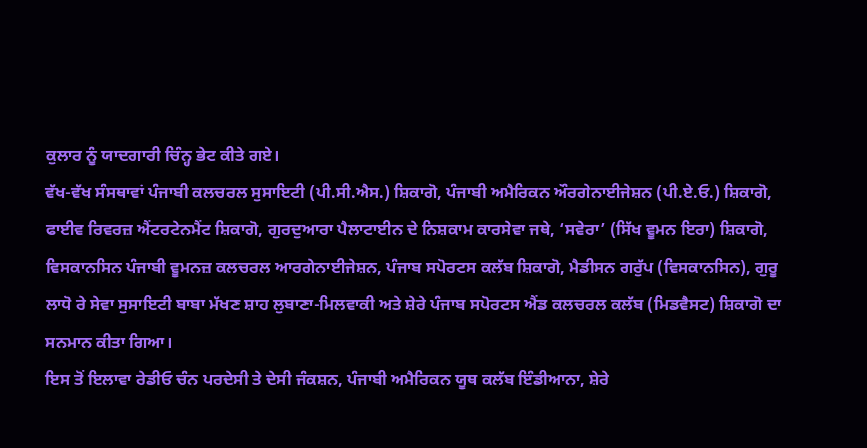ਕੁਲਾਰ ਨੂੰ ਯਾਦਗਾਰੀ ਚਿੰਨ੍ਹ ਭੇਟ ਕੀਤੇ ਗਏ।
ਵੱਖ-ਵੱਖ ਸੰਸਥਾਵਾਂ ਪੰਜਾਬੀ ਕਲਚਰਲ ਸੁਸਾਇਟੀ (ਪੀ.ਸੀ.ਐਸ.) ਸ਼ਿਕਾਗੋ, ਪੰਜਾਬੀ ਅਮੈਰਿਕਨ ਔਰਗੇਨਾਈਜੇਸ਼ਨ (ਪੀ.ਏ.ਓ.) ਸ਼ਿਕਾਗੋ, ਫਾਈਵ ਰਿਵਰਜ਼ ਐਂਟਰਟੇਨਮੈਂਟ ਸ਼ਿਕਾਗੋ, ਗੁਰਦੁਆਰਾ ਪੈਲਾਟਾਈਨ ਦੇ ਨਿਸ਼ਕਾਮ ਕਾਰਸੇਵਾ ਜਥੇ, ‘ਸਵੇਰਾ’ (ਸਿੱਖ ਵੂਮਨ ਇਰਾ) ਸ਼ਿਕਾਗੋ, ਵਿਸਕਾਨਸਿਨ ਪੰਜਾਬੀ ਵੂਮਨਜ਼ ਕਲਚਰਲ ਆਰਗੇਨਾਈਜੇਸ਼ਨ, ਪੰਜਾਬ ਸਪੋਰਟਸ ਕਲੱਬ ਸ਼ਿਕਾਗੋ, ਮੈਡੀਸਨ ਗਰੁੱਪ (ਵਿਸਕਾਨਸਿਨ), ਗੁਰੂ ਲਾਧੋ ਰੇ ਸੇਵਾ ਸੁਸਾਇਟੀ ਬਾਬਾ ਮੱਖਣ ਸ਼ਾਹ ਲੁਬਾਣਾ-ਮਿਲਵਾਕੀ ਅਤੇ ਸ਼ੇਰੇ ਪੰਜਾਬ ਸਪੋਰਟਸ ਐਂਡ ਕਲਚਰਲ ਕਲੱਬ (ਮਿਡਵੈਸਟ) ਸ਼ਿਕਾਗੋ ਦਾ ਸਨਮਾਨ ਕੀਤਾ ਗਿਆ।
ਇਸ ਤੋਂ ਇਲਾਵਾ ਰੇਡੀਓ ਚੰਨ ਪਰਦੇਸੀ ਤੇ ਦੇਸੀ ਜੰਕਸ਼ਨ, ਪੰਜਾਬੀ ਅਮੈਰਿਕਨ ਯੂਥ ਕਲੱਬ ਇੰਡੀਆਨਾ, ਸ਼ੇਰੇ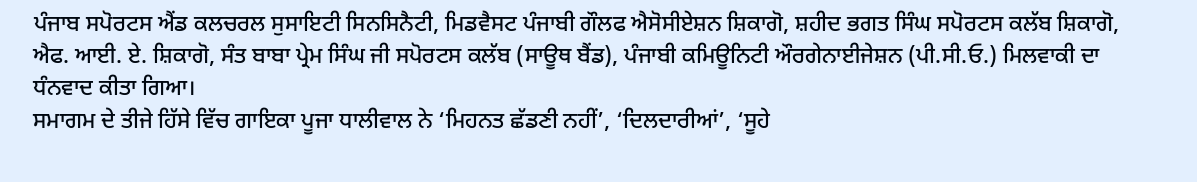ਪੰਜਾਬ ਸਪੋਰਟਸ ਐਂਡ ਕਲਚਰਲ ਸੁਸਾਇਟੀ ਸਿਨਸਿਨੈਟੀ, ਮਿਡਵੈਸਟ ਪੰਜਾਬੀ ਗੌਲਫ ਐਸੋਸੀਏਸ਼ਨ ਸ਼ਿਕਾਗੋ, ਸ਼ਹੀਦ ਭਗਤ ਸਿੰਘ ਸਪੋਰਟਸ ਕਲੱਬ ਸ਼ਿਕਾਗੋ, ਐਫ. ਆਈ. ਏ. ਸ਼ਿਕਾਗੋ, ਸੰਤ ਬਾਬਾ ਪ੍ਰੇਮ ਸਿੰਘ ਜੀ ਸਪੋਰਟਸ ਕਲੱਬ (ਸਾਊਥ ਬੈਂਡ), ਪੰਜਾਬੀ ਕਮਿਊਨਿਟੀ ਔਰਗੇਨਾਈਜੇਸ਼ਨ (ਪੀ.ਸੀ.ਓ.) ਮਿਲਵਾਕੀ ਦਾ ਧੰਨਵਾਦ ਕੀਤਾ ਗਿਆ।
ਸਮਾਗਮ ਦੇ ਤੀਜੇ ਹਿੱਸੇ ਵਿੱਚ ਗਾਇਕਾ ਪੂਜਾ ਧਾਲੀਵਾਲ ਨੇ ‘ਮਿਹਨਤ ਛੱਡਣੀ ਨਹੀਂ’, ‘ਦਿਲਦਾਰੀਆਂ’, ‘ਸੂਹੇ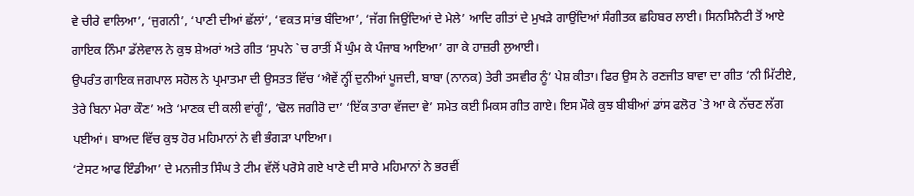ਵੇ ਚੀਰੇ ਵਾਲਿਆ’, ‘ਜੁਗਨੀ’, ‘ਪਾਣੀ ਦੀਆਂ ਛੱਲਾਂ’, ‘ਵਕਤ ਸਾਂਭ ਬੰਦਿਆ’, ‘ਜੱਗ ਜਿਉਂਦਿਆਂ ਦੇ ਮੇਲੇ’ ਆਦਿ ਗੀਤਾਂ ਦੇ ਮੁਖੜੇ ਗਾਉਂਦਿਆਂ ਸੰਗੀਤਕ ਛਹਿਬਰ ਲਾਈ। ਸਿਨਸਿਨੈਟੀ ਤੋਂ ਆਏ ਗਾਇਕ ਨਿੰਮਾ ਡੱਲੇਵਾਲ ਨੇ ਕੁਝ ਸ਼ੇਅਰਾਂ ਅਤੇ ਗੀਤ ‘ਸੁਪਨੇ `ਚ ਰਾਤੀਂ ਮੈਂ ਘੁੰਮ ਕੇ ਪੰਜਾਬ ਆਇਆ’ ਗਾ ਕੇ ਹਾਜ਼ਰੀ ਲੁਆਈ।
ਉਪਰੰਤ ਗਾਇਕ ਜਗਪਾਲ ਸਹੋਲ ਨੇ ਪ੍ਰਮਾਤਮਾ ਦੀ ਉਸਤਤ ਵਿੱਚ ‘ਐਵੇਂ ਨ੍ਹੀਂ ਦੁਨੀਆਂ ਪੂਜਦੀ, ਬਾਬਾ (ਨਾਨਕ) ਤੇਰੀ ਤਸਵੀਰ ਨੂੰ’ ਪੇਸ਼ ਕੀਤਾ। ਫਿਰ ਉਸ ਨੇ ਰਣਜੀਤ ਬਾਵਾ ਦਾ ਗੀਤ ‘ਨੀ ਮਿੱਟੀਏ, ਤੇਰੇ ਬਿਨਾ ਮੇਰਾ ਕੌਣ’ ਅਤੇ ‘ਮਾਣਕ ਦੀ ਕਲੀ ਵਾਂਗੂੰ’, ‘ਢੋਲ ਜਗੀਰੋ ਦਾ’ ‘ਇੱਕ ਤਾਰਾ ਵੱਜਦਾ ਵੇ’ ਸਮੇਤ ਕਈ ਮਿਕਸ ਗੀਤ ਗਾਏ। ਇਸ ਮੌਕੇ ਕੁਝ ਬੀਬੀਆਂ ਡਾਂਸ ਫਲੋਰ `ਤੇ ਆ ਕੇ ਨੱਚਣ ਲੱਗ ਪਈਆਂ। ਬਾਅਦ ਵਿੱਚ ਕੁਝ ਹੋਰ ਮਹਿਮਾਨਾਂ ਨੇ ਵੀ ਭੰਗੜਾ ਪਾਇਆ।
‘ਟੇਸਟ ਆਫ ਇੰਡੀਆ’ ਦੇ ਮਨਜੀਤ ਸਿੰਘ ਤੇ ਟੀਮ ਵੱਲੋਂ ਪਰੋਸੇ ਗਏ ਖਾਣੇ ਦੀ ਸਾਰੇ ਮਹਿਮਾਨਾਂ ਨੇ ਭਰਵੀਂ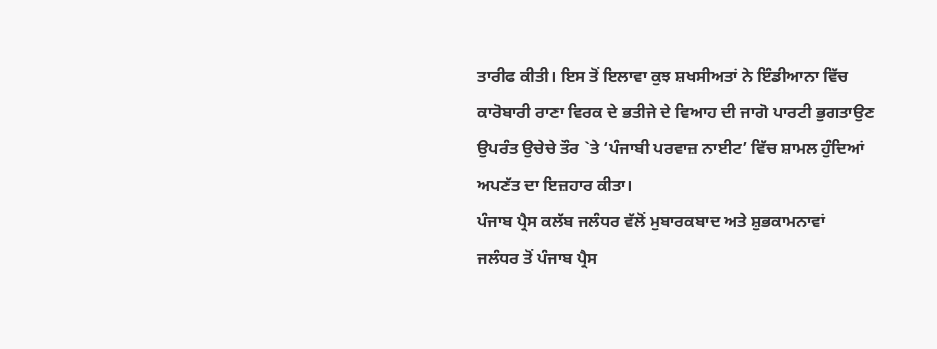ਤਾਰੀਫ ਕੀਤੀ। ਇਸ ਤੋਂ ਇਲਾਵਾ ਕੁਝ ਸ਼ਖਸੀਅਤਾਂ ਨੇ ਇੰਡੀਆਨਾ ਵਿੱਚ ਕਾਰੋਬਾਰੀ ਰਾਣਾ ਵਿਰਕ ਦੇ ਭਤੀਜੇ ਦੇ ਵਿਆਹ ਦੀ ਜਾਗੋ ਪਾਰਟੀ ਭੁਗਤਾਉਣ ਉਪਰੰਤ ਉਚੇਚੇ ਤੌਰ `ਤੇ ‘ਪੰਜਾਬੀ ਪਰਵਾਜ਼ ਨਾਈਟ’ ਵਿੱਚ ਸ਼ਾਮਲ ਹੁੰਦਿਆਂ ਅਪਣੱਤ ਦਾ ਇਜ਼ਹਾਰ ਕੀਤਾ।
ਪੰਜਾਬ ਪ੍ਰੈਸ ਕਲੱਬ ਜਲੰਧਰ ਵੱਲੋਂ ਮੁਬਾਰਕਬਾਦ ਅਤੇ ਸ਼ੁਭਕਾਮਨਾਵਾਂ
ਜਲੰਧਰ ਤੋਂ ਪੰਜਾਬ ਪ੍ਰੈਸ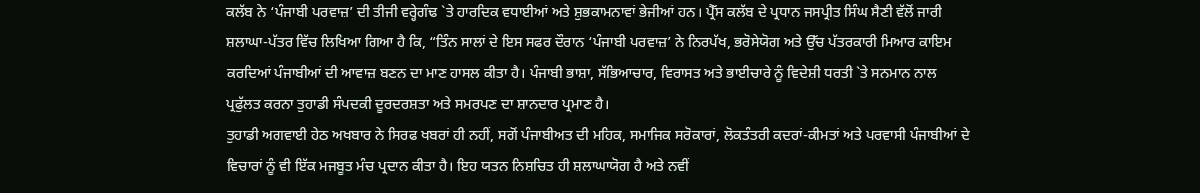ਕਲੱਬ ਨੇ ‘ਪੰਜਾਬੀ ਪਰਵਾਜ਼’ ਦੀ ਤੀਜੀ ਵਰ੍ਹੇਗੰਢ `ਤੇ ਹਾਰਦਿਕ ਵਧਾਈਆਂ ਅਤੇ ਸ਼ੁਭਕਾਮਨਾਵਾਂ ਭੇਜੀਆਂ ਹਨ। ਪ੍ਰੈੱਸ ਕਲੱਬ ਦੇ ਪ੍ਰਧਾਨ ਜਸਪ੍ਰੀਤ ਸਿੰਘ ਸੈਣੀ ਵੱਲੋਂ ਜਾਰੀ ਸ਼ਲਾਘਾ-ਪੱਤਰ ਵਿੱਚ ਲਿਖਿਆ ਗਿਆ ਹੈ ਕਿ, “ਤਿੰਨ ਸਾਲਾਂ ਦੇ ਇਸ ਸਫਰ ਦੌਰਾਨ ‘ਪੰਜਾਬੀ ਪਰਵਾਜ਼’ ਨੇ ਨਿਰਪੱਖ, ਭਰੋਸੇਯੋਗ ਅਤੇ ਉੱਚ ਪੱਤਰਕਾਰੀ ਮਿਆਰ ਕਾਇਮ ਕਰਦਿਆਂ ਪੰਜਾਬੀਆਂ ਦੀ ਆਵਾਜ਼ ਬਣਨ ਦਾ ਮਾਣ ਹਾਸਲ ਕੀਤਾ ਹੈ। ਪੰਜਾਬੀ ਭਾਸ਼ਾ, ਸੱਭਿਆਚਾਰ, ਵਿਰਾਸਤ ਅਤੇ ਭਾਈਚਾਰੇ ਨੂੰ ਵਿਦੇਸ਼ੀ ਧਰਤੀ `ਤੇ ਸਨਮਾਨ ਨਾਲ ਪ੍ਰਫੁੱਲਤ ਕਰਨਾ ਤੁਹਾਡੀ ਸੰਪਦਕੀ ਦੂਰਦਰਸ਼ਤਾ ਅਤੇ ਸਮਰਪਣ ਦਾ ਸ਼ਾਨਦਾਰ ਪ੍ਰਮਾਣ ਹੈ।
ਤੁਹਾਡੀ ਅਗਵਾਈ ਹੇਠ ਅਖਬਾਰ ਨੇ ਸਿਰਫ ਖਬਰਾਂ ਹੀ ਨਹੀਂ, ਸਗੋਂ ਪੰਜਾਬੀਅਤ ਦੀ ਮਹਿਕ, ਸਮਾਜਿਕ ਸਰੋਕਾਰਾਂ, ਲੋਕਤੰਤਰੀ ਕਦਰਾਂ-ਕੀਮਤਾਂ ਅਤੇ ਪਰਵਾਸੀ ਪੰਜਾਬੀਆਂ ਦੇ ਵਿਚਾਰਾਂ ਨੂੰ ਵੀ ਇੱਕ ਮਜਬੂਤ ਮੰਚ ਪ੍ਰਦਾਨ ਕੀਤਾ ਹੈ। ਇਹ ਯਤਨ ਨਿਸ਼ਚਿਤ ਹੀ ਸ਼ਲਾਘਾਯੋਗ ਹੈ ਅਤੇ ਨਵੀਂ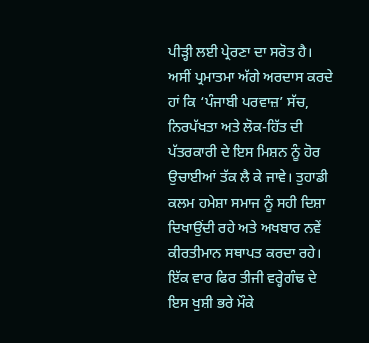ਪੀੜ੍ਹੀ ਲਈ ਪ੍ਰੇਰਣਾ ਦਾ ਸਰੋਤ ਹੈ।
ਅਸੀਂ ਪ੍ਰਮਾਤਮਾ ਅੱਗੇ ਅਰਦਾਸ ਕਰਦੇ ਹਾਂ ਕਿ ‘ਪੰਜਾਬੀ ਪਰਵਾਜ਼’ ਸੱਚ, ਨਿਰਪੱਖਤਾ ਅਤੇ ਲੋਕ-ਹਿੱਤ ਦੀ ਪੱਤਰਕਾਰੀ ਦੇ ਇਸ ਮਿਸ਼ਨ ਨੂੰ ਹੋਰ ਉਚਾਈਆਂ ਤੱਕ ਲੈ ਕੇ ਜਾਵੇ। ਤੁਹਾਡੀ ਕਲਮ ਹਮੇਸ਼ਾ ਸਮਾਜ ਨੂੰ ਸਹੀ ਦਿਸ਼ਾ ਦਿਖਾਉਂਦੀ ਰਹੇ ਅਤੇ ਅਖਬਾਰ ਨਵੇਂ ਕੀਰਤੀਮਾਨ ਸਥਾਪਤ ਕਰਦਾ ਰਹੇ।
ਇੱਕ ਵਾਰ ਫਿਰ ਤੀਜੀ ਵਰ੍ਹੇਗੰਢ ਦੇ ਇਸ ਖੁਸ਼ੀ ਭਰੇ ਮੌਕੇ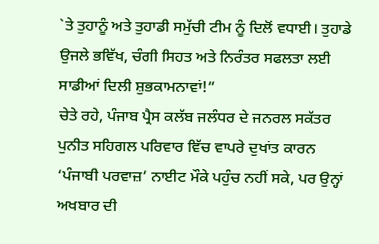`ਤੇ ਤੁਹਾਨੂੰ ਅਤੇ ਤੁਹਾਡੀ ਸਮੁੱਚੀ ਟੀਮ ਨੂੰ ਦਿਲੋਂ ਵਧਾਈ। ਤੁਹਾਡੇ ਉਜਲੇ ਭਵਿੱਖ, ਚੰਗੀ ਸਿਹਤ ਅਤੇ ਨਿਰੰਤਰ ਸਫਲਤਾ ਲਈ ਸਾਡੀਆਂ ਦਿਲੀ ਸ਼ੁਭਕਾਮਨਾਵਾਂ!”
ਚੇਤੇ ਰਹੇ, ਪੰਜਾਬ ਪ੍ਰੈਸ ਕਲੱਬ ਜਲੰਧਰ ਦੇ ਜਨਰਲ ਸਕੱਤਰ ਪੁਨੀਤ ਸਹਿਗਲ ਪਰਿਵਾਰ ਵਿੱਚ ਵਾਪਰੇ ਦੁਖਾਂਤ ਕਾਰਨ ‘ਪੰਜਾਬੀ ਪਰਵਾਜ਼’ ਨਾਈਟ ਮੌਕੇ ਪਹੁੰਚ ਨਹੀਂ ਸਕੇ, ਪਰ ਉਨ੍ਹਾਂ ਅਖਬਾਰ ਦੀ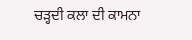ਚੜ੍ਹਦੀ ਕਲਾ ਦੀ ਕਾਮਨਾ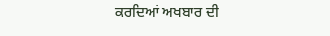ਕਰਦਿਆਂ ਅਖਬਾਰ ਦੀ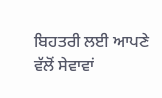ਬਿਹਤਰੀ ਲਈ ਆਪਣੇ ਵੱਲੋਂ ਸੇਵਾਵਾਂ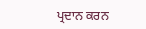ਪ੍ਰਦਾਨ ਕਰਨ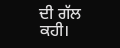ਦੀ ਗੱਲ ਕਹੀ।